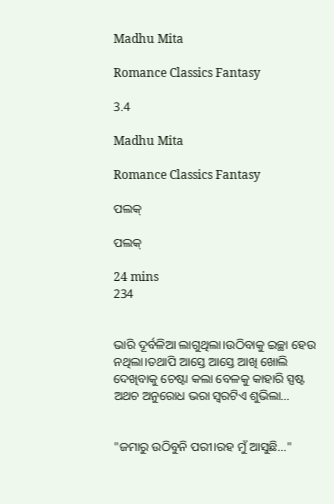Madhu Mita

Romance Classics Fantasy

3.4

Madhu Mita

Romance Classics Fantasy

ପଲକ୍

ପଲକ୍

24 mins
234


ଭାରି ଦୂର୍ବଳିଆ ଲାଗୁଥିଲା।ଉଠିବାକୁ ଇଚ୍ଛା ହେଉ ନଥିଲା।ତଥାପି ଆସ୍ତେ ଆସ୍ତେ ଆଖି ଖୋଲି ଦେଖିବାକୁ ଚେଷ୍ଟା କଲା ବେଳକୁ କାହାରି ସ୍ପଷ୍ଟ ଅଥଚ ଅନୁରୋଧ ଭରା ସ୍ୱରଟିଏ ଶୁଭିଲା…


"ଜମାରୁ ଉଠିବୁନି ପରୀ।ରହ ମୁଁ ଆସୁଛି…"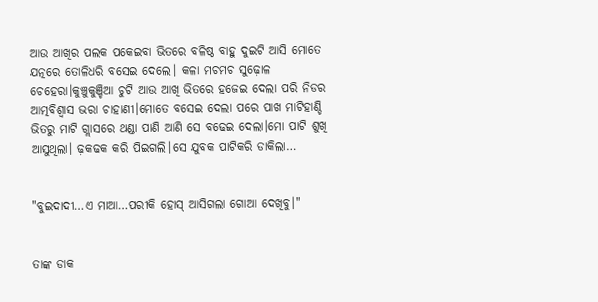ଆଉ ଆଖିର ପଲକ ପକେଇବା ଭିତରେ ବଳିଷ୍ଠ ବାହୁ ଦୁଇଟି ଆସି ମୋତେ ଯତ୍ନରେ ତୋଳିଧରି ବସେଇ ଦେଲେ। କଳା ମଚମଚ ସୁଢ଼ୋଳ ଚେହେରା।କୁଞ୍ଚୁକୁଞ୍ଚିଆ ଚୁଟି ଆଉ ଆଖି ଭିତରେ ହଜେଇ ଦେଲା ପରି ନିଡର ଆତ୍ମବିଶ୍ବାସ ଭରା ଚାହାଣୀ।ମୋତେ ବସେଇ ଦେଲା ପରେ ପାଖ ମାଟିହାଣ୍ଡି ଭିତରୁ ମାଟି ଗ୍ଲାସରେ ଥଣ୍ଡା ପାଣି ଆଣି ସେ ବଢେଇ ଦେଲା।ମୋ ପାଟି ଶୁଖି ଆସୁଥିଲା। ଢ଼କଢକ କରି ପିଇଗଲି।ସେ ଯୁବକ ପାଟିକରି ଡାକିଲା…


"ବୁଇଦାଦୀ…ଏ ମାଆ…ପରୀକି ହୋସ୍ ଆସିଗଲା ଗୋଆ ଦେଖିବୁ।"


ତାଙ୍କ ଡାକ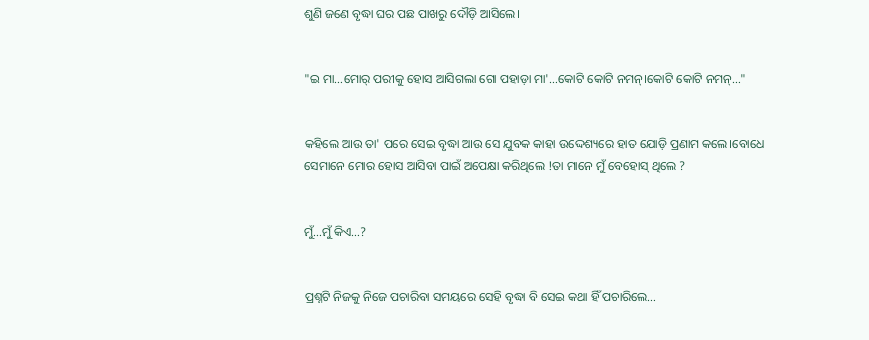ଶୁଣି ଜଣେ ବୃଦ୍ଧା ଘର ପଛ ପାଖରୁ ଦୌଡ଼ି ଆସିଲେ।


"ଇ ମା…ମୋର୍ ପରୀକୁ ହୋସ ଆସିଗଲା ଗୋ ପହାଡ଼ା ମା'…କୋଟି କୋଟି ନମନ୍।କୋଟି କୋଟି ନମନ୍…"


କହିଲେ ଆଉ ତା' ପରେ ସେଇ ବୃଦ୍ଧା ଆଉ ସେ ଯୁବକ କାହା ଉଦ୍ଦେଶ୍ୟରେ ହାତ ଯୋଡ଼ି ପ୍ରଣାମ କଲେ।ବୋଧେ ସେମାନେ ମୋର ହୋସ ଆସିବା ପାଇଁ ଅପେକ୍ଷା କରିଥିଲେ !ତା ମାନେ ମୁଁ ବେହୋସ୍ ଥିଲେ ?


ମୁଁ…ମୁଁ କିଏ…?


ପ୍ରଶ୍ନଟି ନିଜକୁ ନିଜେ ପଚାରିବା ସମୟରେ ସେହି ବୃଦ୍ଧା ବି ସେଇ କଥା ହିଁ ପଚାରିଲେ…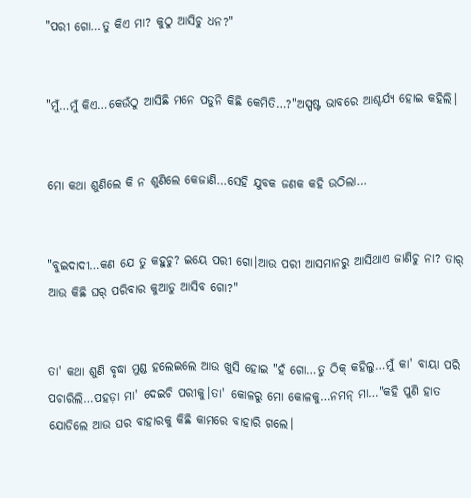"ପରୀ ଗୋ…ତୁ କିଏ ମା? କୁଠୁ ଆସିଚୁ ଧନ?"


"ମୁଁ…ମୁଁ କିଏ…କେଉଁଠୁ ଆସିଛି ମନେ ପଡୁନି କିଛି କେମିତି…?"ଅସ୍ପଷ୍ଟ ଭାବରେ ଆଶ୍ଚର୍ଯ୍ୟ ହୋଇ କହିଲି।


ମୋ କଥା ଶୁଣିଲେ କି ନ ଶୁଣିଲେ କେଜାଣି…ସେହି ଯୁବକ ଜଣକ କହି ଉଠିଲା…


"ବୁଇଦାଦୀ…କଣ ଯେ ତୁ କହୁଚୁ? ଇୟେ ପରୀ ଗୋ।ଆଉ ପରୀ ଆସମାନରୁ ଆସିଥାଏ ଜାଣିଚୁ ନା? ତାର୍ ଆଉ କିଛି ଘର୍ ପରିବାର କୁଆଡୁ ଆସିବ ଗୋ?"


ତା' କଥା ଶୁଣି ବୃଦ୍ଧା ମୁଣ୍ଡ ହଲେଇଲେ ଆଉ ଖୁସି ହୋଇ "ହଁ ଗୋ…ତୁ ଠିକ୍ କହିଲୁ…ମୁଁ କା' ବାୟା ପରି ପଚାରିଲି…ପହଡ଼ା ମା' ଦେଇଚି ପରୀକୁ।ତା' କୋଳରୁ ମୋ କୋଳକୁ…ନମନ୍ ମା…"କହି ପୁଣି ହାତ ଯୋଡିଲେ ଆଉ ଘର ବାହାରକୁ କିଛି କାମରେ ବାହାରି ଗଲେ।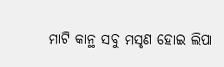ମାଟି କାନ୍ଥ ସବୁ ମସୃଣ ହୋଇ ଲିପା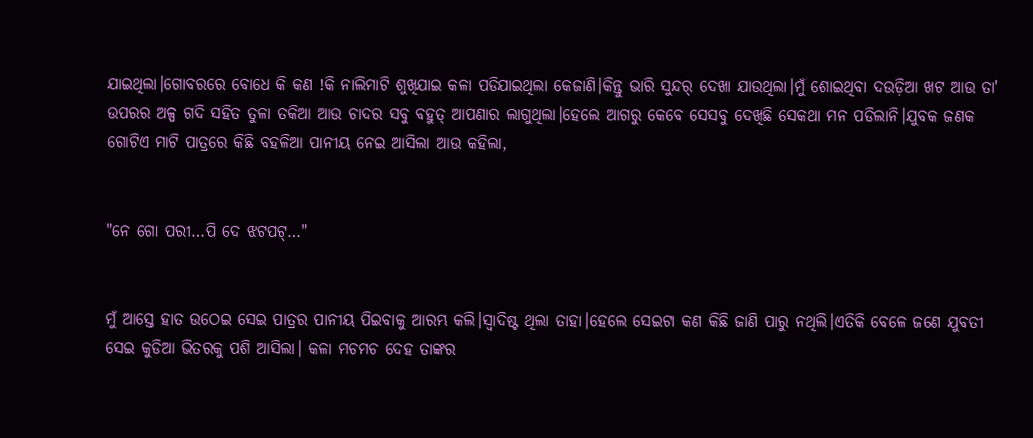ଯାଇଥିଲା।ଗୋବରରେ ବୋଧେ କି କଣ !କି ନାଲିମାଟି ଶୁଖିଯାଇ କଳା ପଡିଯାଇଥିଲା କେଜାଣି।କିନ୍ତୁ ଭାରି ସୁନ୍ଦର୍ ଦେଖା ଯାଉଥିଲା।ମୁଁ ଶୋଇଥିବା ଦଉଡ଼ିଆ ଖଟ ଆଉ ତା' ଉପରର ଅଳ୍ପ ଗଦି ସହିତ ତୁଳା ତକିଆ ଆଉ ଚାଦର ସବୁ ବହୁତ୍ ଆପଣାର ଲାଗୁଥିଲା।ହେଲେ ଆଗରୁ କେବେ ସେସବୁ ଦେଖିଛି ସେକଥା ମନ ପଡିଲାନି।ଯୁବକ ଜଣକ ଗୋଟିଏ ମାଟି ପାତ୍ରରେ କିଛି ବହଳିଆ ପାନୀୟ ନେଇ ଆସିଲା ଆଉ କହିଲା,


"ନେ ଗୋ ପରୀ…ପି ଦେ ଝଟପଟ୍…"


ମୁଁ ଆସ୍ତେ ହାତ ଉଠେଇ ସେଇ ପାତ୍ରର ପାନୀୟ ପିଇବାକୁ ଆରମ୍ଭ କଲି।ସ୍ୱାଦିଷ୍ଟ ଥିଲା ତାହା।ହେଲେ ସେଇଟା କଣ କିଛି ଜାଣି ପାରୁ ନଥିଲି।ଏତିକି ବେଳେ ଜଣେ ଯୁବତୀ ସେଇ କୁଡିଆ ଭିତରକୁ ପଶି ଆସିଲା। କଳା ମଚମଚ ଦେହ ତାଙ୍କର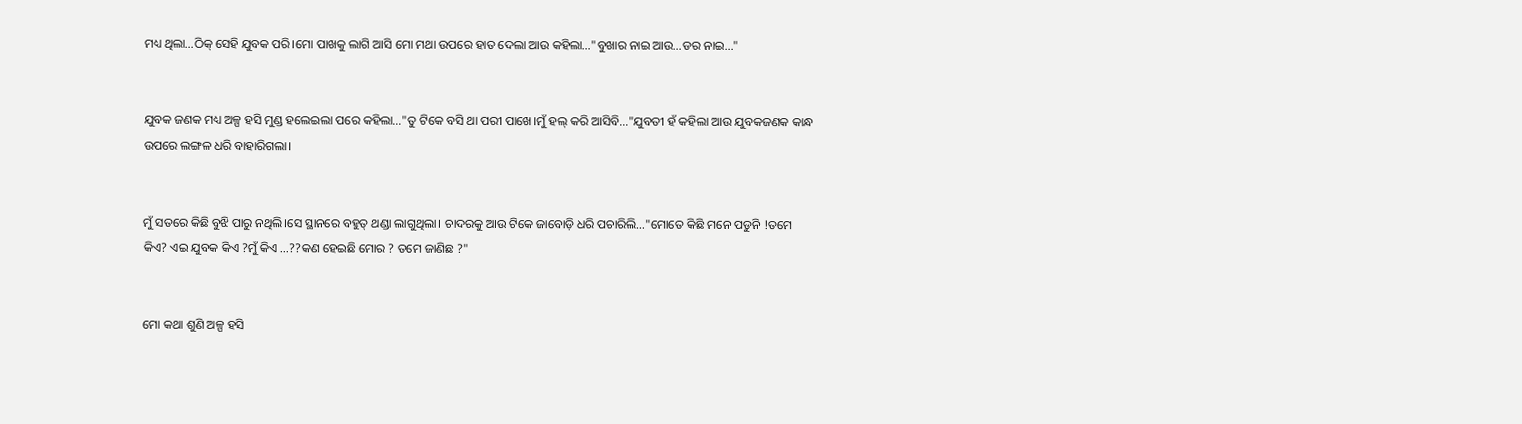ମଧ୍ୟ ଥିଲା…ଠିକ୍ ସେହି ଯୁବକ ପରି।ମୋ ପାଖକୁ ଲାଗି ଆସି ମୋ ମଥା ଉପରେ ହାତ ଦେଲା ଆଉ କହିଲା…"ବୁଖାର ନାଇ ଆଉ…ଡର ନାଇ…"


ଯୁବକ ଜଣକ ମଧ୍ୟ ଅଳ୍ପ ହସି ମୁଣ୍ଡ ହଲେଇଲା ପରେ କହିଲା…"ତୁ ଟିକେ ବସି ଥା ପରୀ ପାଖେ।ମୁଁ ହଲ୍ କରି ଆସିବି…"ଯୁବତୀ ହଁ କହିଲା ଆଉ ଯୁବକଜଣକ କାନ୍ଧ ଉପରେ ଲଙ୍ଗଳ ଧରି ବାହାରିଗଲା।


ମୁଁ ସତରେ କିଛି ବୁଝି ପାରୁ ନଥିଲି।ସେ ସ୍ଥାନରେ ବହୁତ୍ ଥଣ୍ଡା ଲାଗୁଥିଲା। ଚାଦରକୁ ଆଉ ଟିକେ ଜାବୋଡ଼ି ଧରି ପଚାରିଲି…"ମୋତେ କିଛି ମନେ ପଡୁନି !ତମେ କିଏ? ଏଇ ଯୁବକ କିଏ ?ମୁଁ କିଏ …??କଣ ହେଇଛି ମୋର ? ତମେ ଜାଣିଛ ?"


ମୋ କଥା ଶୁଣି ଅଳ୍ପ ହସି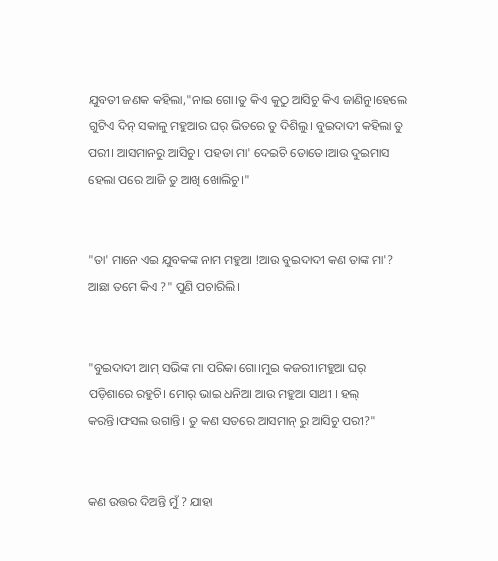ଯୁବତୀ ଜଣକ କହିଲା,"ନାଇ ଗୋ।ତୁ କିଏ କୁଠୁ ଆସିଚୁ କିଏ ଜାଣିନୁ।ହେଲେ ଗୁଟିଏ ଦିନ୍ ସକାଳୁ ମହୁଆର ଘର୍ ଭିତରେ ତୁ ଦିଶିଲୁ। ବୁଇଦାଦୀ କହିଲା ତୁ ପରୀ। ଆସମାନରୁ ଆସିଚୁ। ପହଡା ମା' ଦେଇଚି ତୋତେ।ଆଉ ଦୁଇମାସ ହେଲା ପରେ ଆଜି ତୁ ଆଖି ଖୋଲିଚୁ।"


"ତା' ମାନେ ଏଇ ଯୁବକଙ୍କ ନାମ ମହୁଆ !ଆଉ ବୁଇଦାଦୀ କଣ ତାଙ୍କ ମା'? ଆଛା ତମେ କିଏ ?" ପୁଣି ପଚାରିଲି।


"ବୁଇଦାଦୀ ଆମ୍ ସଭିଙ୍କ ମା ପରିକା ଗୋ।ମୁଇ କଜରୀ।ମହୁଆ ଘର୍ ପଡ଼ିଶାରେ ରହୁଚି। ମୋର୍ ଭାଇ ଧନିଆ ଆଉ ମହୁଆ ସାଥୀ । ହଲ୍ କରନ୍ତି।ଫସଲ ଉଗାନ୍ତି। ତୁ କଣ ସତରେ ଆସମାନ୍ ରୁ ଆସିଚୁ ପରୀ?"


କଣ ଉତ୍ତର ଦିଅନ୍ତି ମୁଁ ? ଯାହା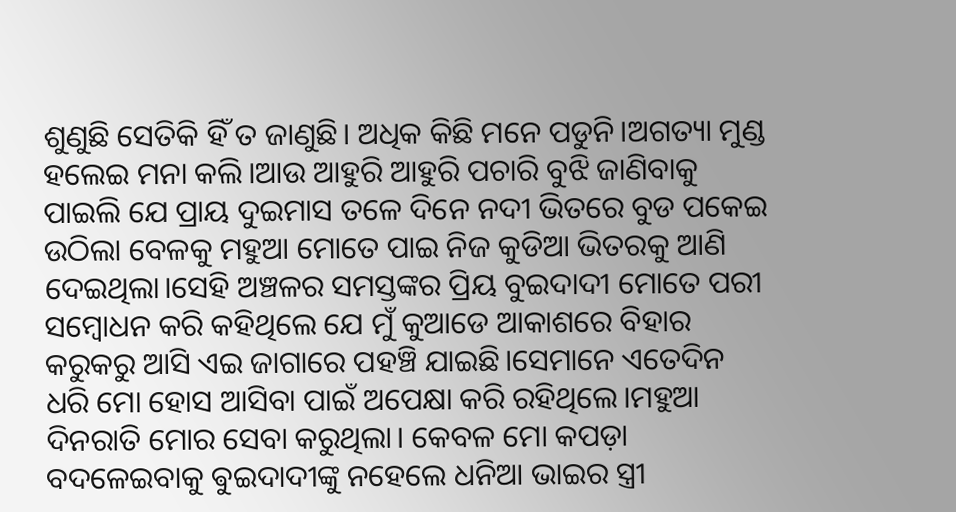ଶୁଣୁଛି ସେତିକି ହିଁ ତ ଜାଣୁଛି। ଅଧିକ କିଛି ମନେ ପଡୁନି।ଅଗତ୍ୟା ମୁଣ୍ଡ ହଲେଇ ମନା କଲି।ଆଉ ଆହୁରି ଆହୁରି ପଚାରି ବୁଝି ଜାଣିବାକୁ ପାଇଲି ଯେ ପ୍ରାୟ ଦୁଇମାସ ତଳେ ଦିନେ ନଦୀ ଭିତରେ ବୁଡ ପକେଇ ଉଠିଲା ବେଳକୁ ମହୁଆ ମୋତେ ପାଇ ନିଜ କୁଡିଆ ଭିତରକୁ ଆଣି ଦେଇଥିଲା।ସେହି ଅଞ୍ଚଳର ସମସ୍ତଙ୍କର ପ୍ରିୟ ବୁଇଦାଦୀ ମୋତେ ପରୀ ସମ୍ବୋଧନ କରି କହିଥିଲେ ଯେ ମୁଁ କୁଆଡେ ଆକାଶରେ ବିହାର କରୁକରୁ ଆସି ଏଇ ଜାଗାରେ ପହଞ୍ଚି ଯାଇଛି।ସେମାନେ ଏତେଦିନ ଧରି ମୋ ହୋସ ଆସିବା ପାଇଁ ଅପେକ୍ଷା କରି ରହିଥିଲେ।ମହୁଆ ଦିନରାତି ମୋର ସେବା କରୁଥିଲା। କେବଳ ମୋ କପଡ଼ା ବଦଳେଇବାକୁ ଵୁଇଦାଦୀଙ୍କୁ ନହେଲେ ଧନିଆ ଭାଇର ସ୍ତ୍ରୀ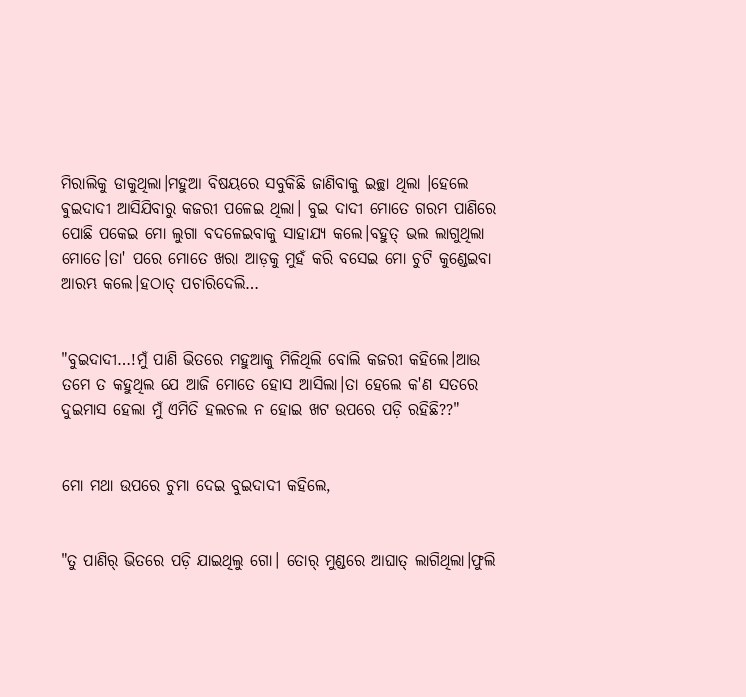ମିରାଲିକୁ ଡାକୁଥିଲା।ମହୁଆ ବିଷୟରେ ସବୁକିଛି ଜାଣିବାକୁ ଇଚ୍ଛା ଥିଲା ।ହେଲେ ଵୁଇଦାଦୀ ଆସିଯିବାରୁ କଜରୀ ପଳେଇ ଥିଲା। ବୁଇ ଦାଦୀ ମୋତେ ଗରମ ପାଣିରେ ପୋଛି ପକେଇ ମୋ ଲୁଗା ବଦଳେଇବାକୁ ସାହାଯ୍ୟ କଲେ।ବହୁତ୍ ଭଲ ଲାଗୁଥିଲା ମୋତେ।ତା' ପରେ ମୋତେ ଖରା ଆଡ଼କୁ ମୁହଁ କରି ବସେଇ ମୋ ଚୁଟି କୁଣ୍ଡେଇବା ଆରମ୍ଭ କଲେ।ହଠାତ୍ ପଚାରିଦେଲି…


"ବୁଇଦାଦୀ…!ମୁଁ ପାଣି ଭିତରେ ମହୁଆକୁ ମିଳିଥିଲି ବୋଲି କଜରୀ କହିଲେ।ଆଉ ତମେ ତ କହୁଥିଲ ଯେ ଆଜି ମୋତେ ହୋସ ଆସିଲା।ତା ହେଲେ କ'ଣ ସତରେ ଦୁଇମାସ ହେଲା ମୁଁ ଏମିତି ହଲଚଲ ନ ହୋଇ ଖଟ ଉପରେ ପଡ଼ି ରହିଛି??"


ମୋ ମଥା ଉପରେ ଚୁମା ଦେଇ ବୁଇଦାଦୀ କହିଲେ,


"ତୁ ପାଣିର୍ ଭିତରେ ପଡ଼ି ଯାଇଥିଲୁ ଗୋ। ତୋର୍ ମୁଣ୍ଡରେ ଆଘାତ୍ ଲାଗିଥିଲା।ଫୁଲି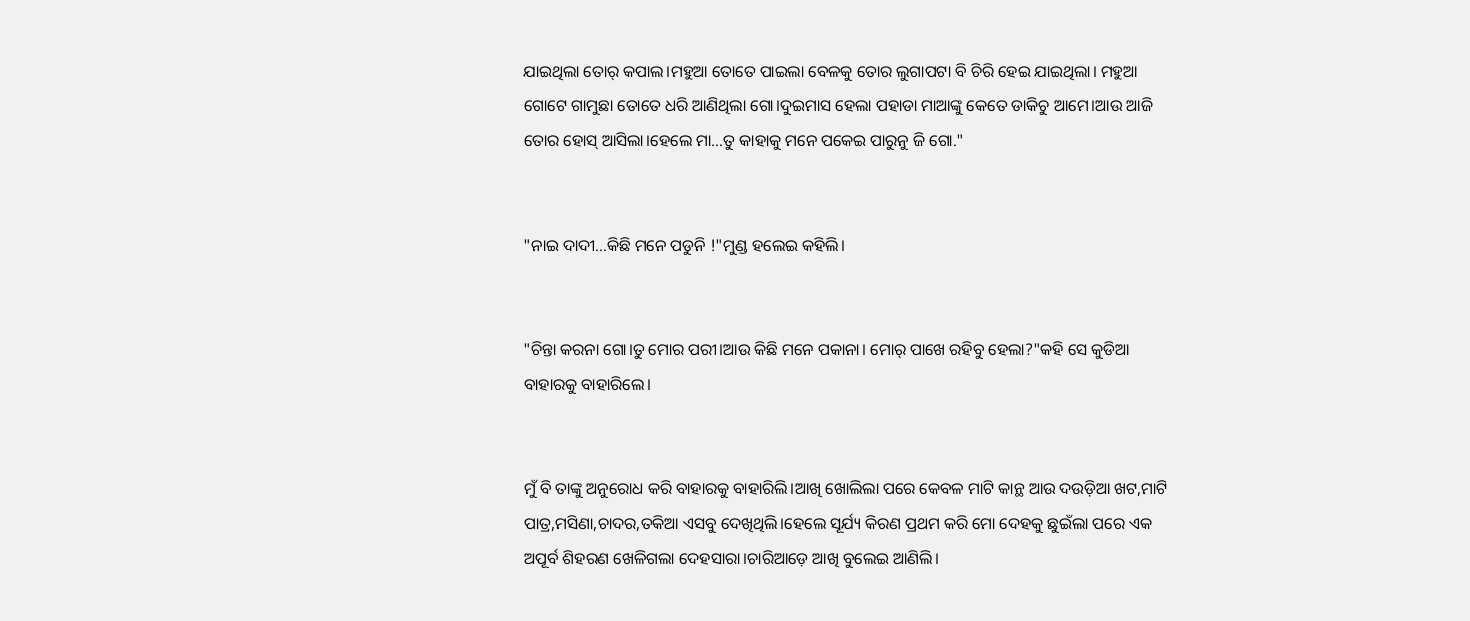ଯାଇଥିଲା ତୋର୍ କପାଲ।ମହୁଆ ତୋତେ ପାଇଲା ବେଳକୁ ତୋର ଲୁଗାପଟା ବି ଚିରି ହେଇ ଯାଇଥିଲା। ମହୁଆ ଗୋଟେ ଗାମୁଛା ତୋତେ ଧରି ଆଣିଥିଲା ଗୋ।ଦୁଇମାସ ହେଲା ପହାଡା ମାଆଙ୍କୁ କେତେ ଡାକିଚୁ ଆମେ।ଆଉ ଆଜି ତୋର ହୋସ୍ ଆସିଲା।ହେଲେ ମା…ତୁ କାହାକୁ ମନେ ପକେଇ ପାରୁନୁ ଜି ଗୋ."


"ନାଇ ଦାଦୀ…କିଛି ମନେ ପଡୁନି !"ମୁଣ୍ଡ ହଲେଇ କହିଲି।


"ଚିନ୍ତା କରନା ଗୋ।ତୁ ମୋର ପରୀ।ଆଉ କିଛି ମନେ ପକାନା। ମୋର୍ ପାଖେ ରହିବୁ ହେଲା?"କହି ସେ କୁଡିଆ ବାହାରକୁ ବାହାରିଲେ।


ମୁଁ ବି ତାଙ୍କୁ ଅନୁରୋଧ କରି ବାହାରକୁ ବାହାରିଲି।ଆଖି ଖୋଲିଲା ପରେ କେବଳ ମାଟି କାନ୍ଥ ଆଉ ଦଉଡ଼ିଆ ଖଟ,ମାଟି ପାତ୍ର,ମସିଣା,ଚାଦର,ତକିଆ ଏସବୁ ଦେଖିଥିଲି।ହେଲେ ସୂର୍ଯ୍ୟ କିରଣ ପ୍ରଥମ କରି ମୋ ଦେହକୁ ଛୁଇଁଲା ପରେ ଏକ ଅପୂର୍ବ ଶିହରଣ ଖେଳିଗଲା ଦେହସାରା।ଚାରିଆଡ଼େ ଆଖି ବୁଲେଇ ଆଣିଲି।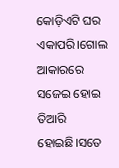କୋଡ଼ିଏଟି ଘର ଏକାପରି।ଗୋଲ ଆକାରରେ ସଜେଇ ହୋଇ ତିଆରି ହୋଇଛି।ସତେ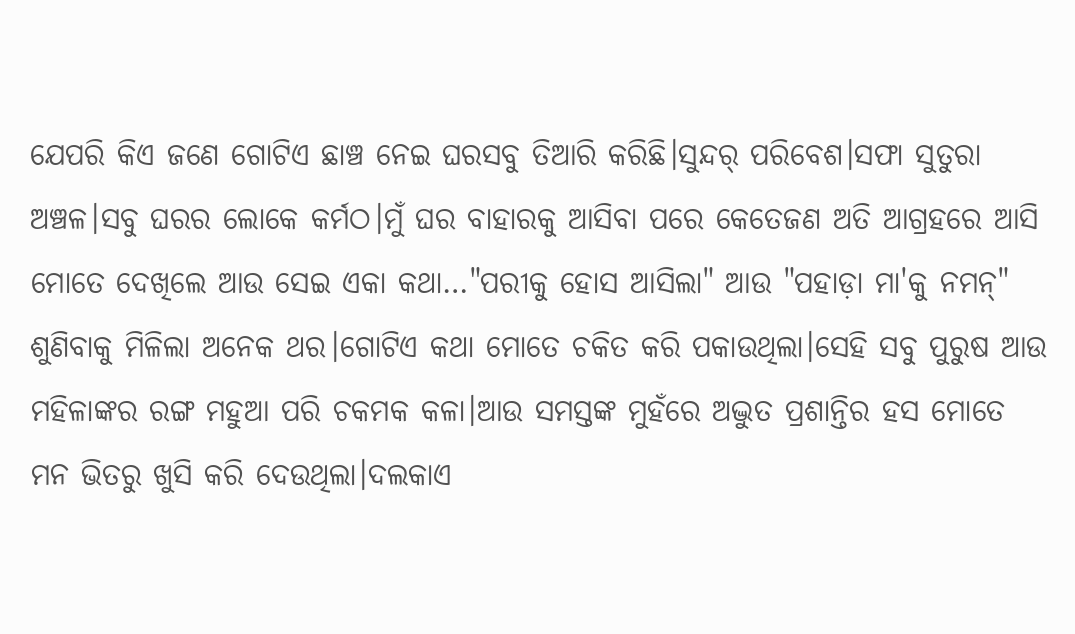ଯେପରି କିଏ ଜଣେ ଗୋଟିଏ ଛାଞ୍ଚ ନେଇ ଘରସବୁ ତିଆରି କରିଛି।ସୁନ୍ଦର୍ ପରିବେଶ।ସଫା ସୁତୁରା ଅଞ୍ଚଳ।ସବୁ ଘରର ଲୋକେ କର୍ମଠ।ମୁଁ ଘର ବାହାରକୁ ଆସିବା ପରେ କେତେଜଣ ଅତି ଆଗ୍ରହରେ ଆସି ମୋତେ ଦେଖିଲେ ଆଉ ସେଇ ଏକା କଥା…"ପରୀକୁ ହୋସ ଆସିଲା" ଆଉ "ପହାଡ଼ା ମା'କୁ ନମନ୍" ଶୁଣିବାକୁ ମିଳିଲା ଅନେକ ଥର।ଗୋଟିଏ କଥା ମୋତେ ଚକିତ କରି ପକାଉଥିଲା।ସେହି ସବୁ ପୁରୁଷ ଆଉ ମହିଳାଙ୍କର ରଙ୍ଗ ମହୁଆ ପରି ଚକମକ କଳା।ଆଉ ସମସ୍ତଙ୍କ ମୁହଁରେ ଅଦ୍ଭୁତ ପ୍ରଶାନ୍ତିର ହସ ମୋତେ ମନ ଭିତରୁ ଖୁସି କରି ଦେଉଥିଲା।ଦଲକାଏ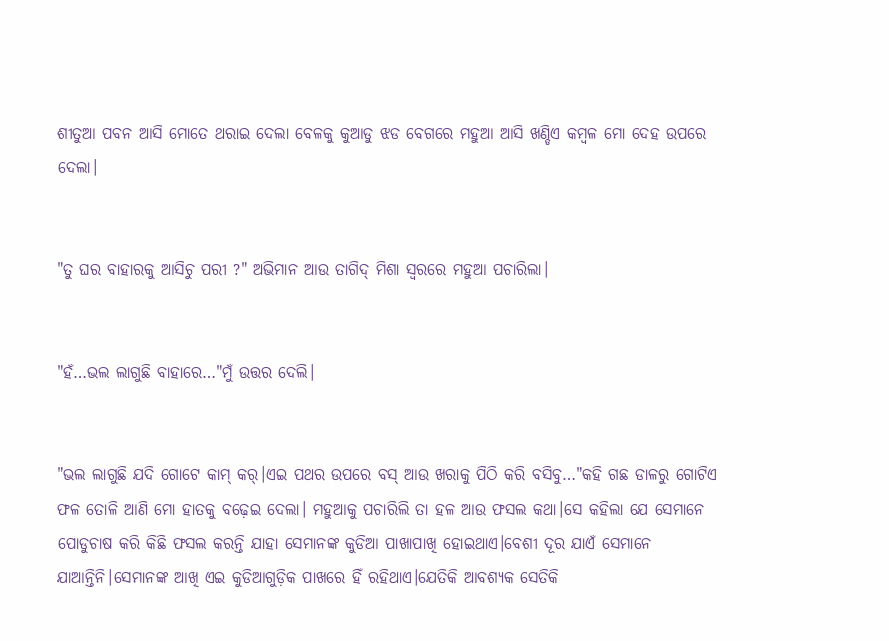ଶୀତୁଆ ପବନ ଆସି ମୋତେ ଥରାଇ ଦେଲା ବେଳକୁ କୁଆଡୁ ଝଡ ବେଗରେ ମହୁଆ ଆସି ଖଣ୍ଡିଏ କମ୍ବଳ ମୋ ଦେହ ଉପରେ ଦେଲା।


"ତୁ ଘର ବାହାରକୁ ଆସିଚୁ ପରୀ ?" ଅଭିମାନ ଆଉ ତାଗିଦ୍ ମିଶା ସ୍ୱରରେ ମହୁଆ ପଚାରିଲା।


"ହଁ…ଭଲ ଲାଗୁଛି ବାହାରେ…"ମୁଁ ଉତ୍ତର ଦେଲି।


"ଭଲ ଲାଗୁଛି ଯଦି ଗୋଟେ କାମ୍ କର୍।ଏଇ ପଥର ଉପରେ ବସ୍ ଆଉ ଖରାକୁ ପିଠି କରି ବସିବୁ…"କହି ଗଛ ଡାଳରୁ ଗୋଟିଏ ଫଳ ତୋଳି ଆଣି ମୋ ହାତକୁ ବଢ଼େଇ ଦେଲା। ମହୁଆକୁ ପଚାରିଲି ତା ହଳ ଆଉ ଫସଲ କଥା।ସେ କହିଲା ଯେ ସେମାନେ ପୋଡୁଚାଷ କରି କିଛି ଫସଲ କରନ୍ତି ଯାହା ସେମାନଙ୍କ କୁଡିଆ ପାଖାପାଖି ହୋଇଥାଏ।ବେଶୀ ଦୂର ଯାଏଁ ସେମାନେ ଯାଆନ୍ତିନି।ସେମାନଙ୍କ ଆଖି ଏଇ କୁଡିଆଗୁଡ଼ିକ ପାଖରେ ହିଁ ରହିଥାଏ।ଯେତିକି ଆବଶ୍ୟକ ସେତିକି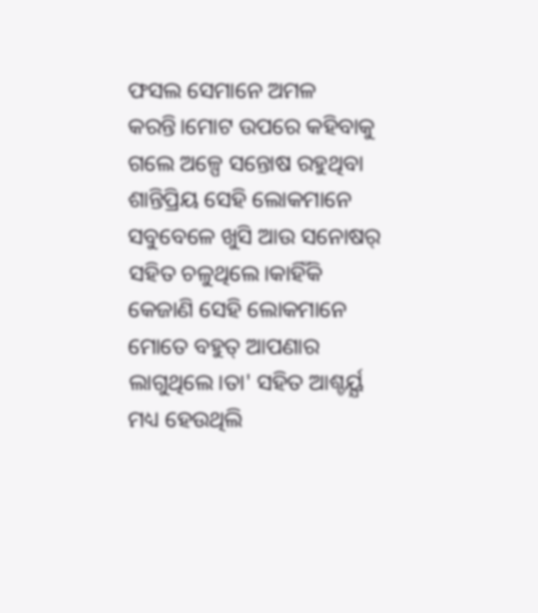ଫସଲ ସେମାନେ ଅମଳ କରନ୍ତି।ମୋଟ ଉପରେ କହିବାକୁ ଗଲେ ଅଳ୍ପେ ସନ୍ତୋଷ ରହୁଥିବା ଶାନ୍ତିପ୍ରିୟ ସେହି ଲୋକମାନେ ସବୁବେଳେ ଖୁସି ଆଉ ସନୋଷର୍ ସହିତ ଚଳୁଥିଲେ।କାହିଁକି କେଜାଣି ସେହି ଲୋକମାନେ ମୋତେ ବହୁତ୍ ଆପଣାର ଲାଗୁଥିଲେ।ତା' ସହିତ ଆଶ୍ଚର୍ୟ୍ଯ ମଧ୍ୟ ହେଉଥିଲି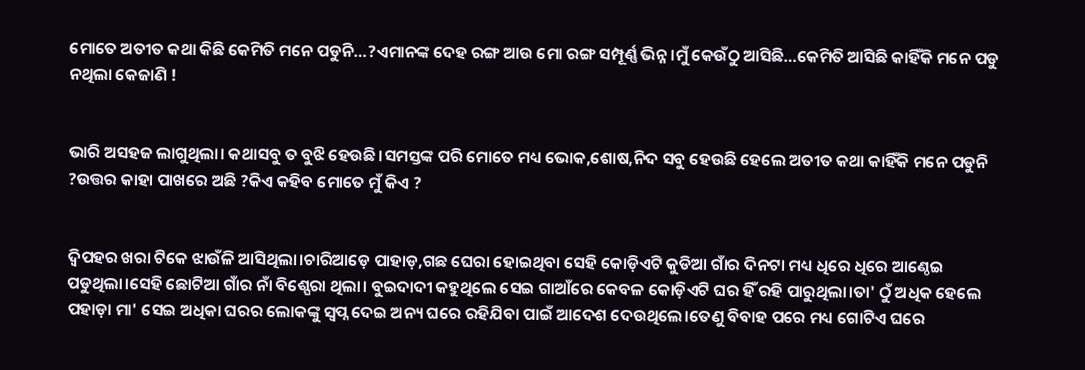ମୋତେ ଅତୀତ କଥା କିଛି କେମିତି ମନେ ପଡୁନି…?ଏମାନଙ୍କ ଦେହ ରଙ୍ଗ ଆଉ ମୋ ରଙ୍ଗ ସମ୍ପୂର୍ଣ୍ଣ ଭିନ୍ନ।ମୁଁ କେଉଁଠୁ ଆସିଛି…କେମିତି ଆସିଛି କାହିଁକି ମନେ ପଡୁ ନଥିଲା କେଜାଣି !


ଭାରି ଅସହଜ ଲାଗୁଥିଲା। କଥାସବୁ ତ ବୁଝି ହେଉଛି।ସମସ୍ତଙ୍କ ପରି ମୋତେ ମଧ୍ୟ ଭୋକ,ଶୋଷ,ନିଦ ସବୁ ହେଉଛି ହେଲେ ଅତୀତ କଥା କାହିଁକି ମନେ ପଡୁନି ?ଉତ୍ତର କାହା ପାଖରେ ଅଛି ?କିଏ କହିବ ମୋତେ ମୁଁ କିଏ ?


ଦ୍ୱିପହର ଖରା ଟିକେ ଝାଉଁଳି ଆସିଥିଲା।ଚାରିଆଡ଼େ ପାହାଡ଼,ଗଛ ଘେରା ହୋଇଥିବା ସେହି କୋଡ଼ିଏଟି କୁଡିଆ ଗାଁର ଦିନଟା ମଧ୍ୟ ଧିରେ ଧିରେ ଆଣ୍ଠେଇ ପଡୁଥିଲା।ସେହି ଛୋଟିଆ ଗାଁର ନାଁ ବିଶ୍ଘେରା ଥିଲା। ବୁଇଦାଦୀ କହୁଥିଲେ ସେଇ ଗାଆଁରେ କେବଳ କୋଡ଼ିଏଟି ଘର ହିଁ ରହି ପାରୁଥିଲା।ତା' ଠୁଁ ଅଧିକ ହେଲେ ପହାଡ଼ା ମା' ସେଇ ଅଧିକା ଘରର ଲୋକଙ୍କୁ ସ୍ବପ୍ନ ଦେଇ ଅନ୍ୟ ଘରେ ରହିଯିବା ପାଇଁ ଆଦେଶ ଦେଉଥିଲେ।ତେଣୁ ବିବାହ ପରେ ମଧ୍ୟ ଗୋଟିଏ ଘରେ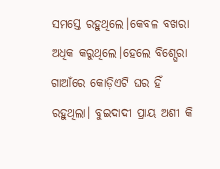ସମସ୍ତେ ରହୁଥିଲେ।କେବଳ ବଖରା ଅଧିକ କରୁଥିଲେ।ହେଲେ ବିଶ୍ଘେରା ଗାଆଁରେ କୋଡ଼ିଏଟି ଘର ହିଁ ରହୁଥିଲା। ବୁଇଦାଦୀ ପ୍ରାୟ ଅଶୀ କି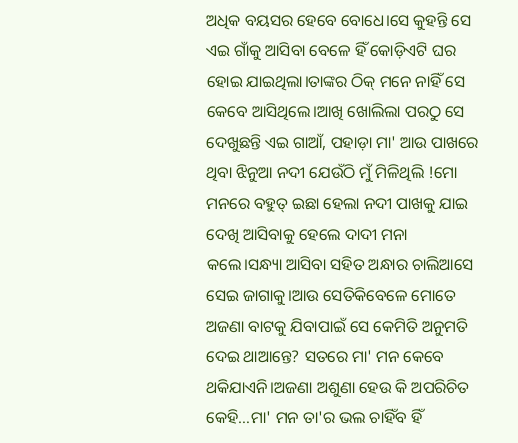ଅଧିକ ବୟସର ହେବେ ବୋଧେ।ସେ କୁହନ୍ତି ସେ ଏଇ ଗାଁକୁ ଆସିବା ବେଳେ ହିଁ କୋଡ଼ିଏଟି ଘର ହୋଇ ଯାଇଥିଲା।ତାଙ୍କର ଠିକ୍ ମନେ ନାହିଁ ସେ କେବେ ଆସିଥିଲେ।ଆଖି ଖୋଲିଲା ପରଠୁ ସେ ଦେଖୁଛନ୍ତି ଏଇ ଗାଆଁ, ପହାଡ଼ା ମା' ଆଉ ପାଖରେ ଥିବା ଝିନୁଆ ନଦୀ ଯେଉଁଠି ମୁଁ ମିଳିଥିଲି !ମୋ ମନରେ ବହୁତ୍ ଇଛା ହେଲା ନଦୀ ପାଖକୁ ଯାଇ ଦେଖି ଆସିବାକୁ ହେଲେ ଦାଦୀ ମନା କଲେ।ସନ୍ଧ୍ୟା ଆସିବା ସହିତ ଅନ୍ଧାର ଚାଲିଆସେ ସେଇ ଜାଗାକୁ।ଆଉ ସେତିକିବେଳେ ମୋତେ ଅଜଣା ବାଟକୁ ଯିବାପାଇଁ ସେ କେମିତି ଅନୁମତି ଦେଇ ଥାଆନ୍ତେ? ସତରେ ମା' ମନ କେବେ ଥକିଯାଏନି।ଅଜଣା ଅଶୁଣା ହେଉ କି ଅପରିଚିତ କେହି…ମା' ମନ ତା'ର ଭଲ ଚାହିଁବ ହିଁ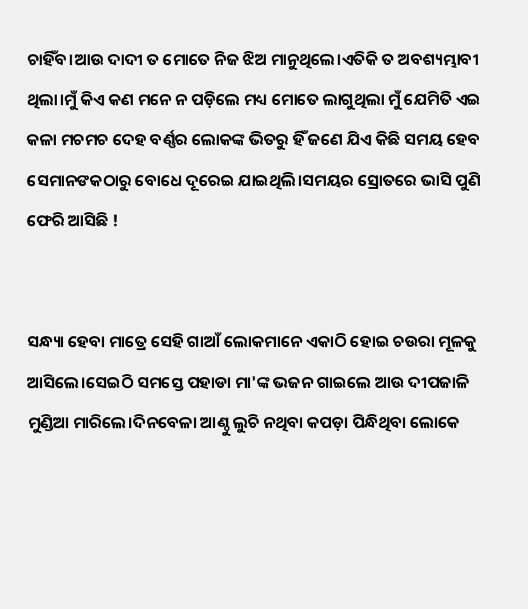ଚାହିଁବ।ଆଉ ଦାଦୀ ତ ମୋତେ ନିଜ ଝିଅ ମାନୁଥିଲେ।ଏତିକି ତ ଅବଶ୍ୟମ୍ଭାବୀ ଥିଲା।ମୁଁ କିଏ କଣ ମନେ ନ ପଡ଼ିଲେ ମଧ୍ୟ ମୋତେ ଲାଗୁଥିଲା ମୁଁ ଯେମିତି ଏଇ କଳା ମଚମଚ ଦେହ ବର୍ଣ୍ଣର ଲୋକଙ୍କ ଭିତରୁ ହିଁ ଜଣେ ଯିଏ କିଛି ସମୟ ହେବ ସେମାନଙକଠାରୁ ବୋଧେ ଦୂରେଇ ଯାଇଥିଲି।ସମୟର ସ୍ରୋତରେ ଭାସି ପୁଣି ଫେରି ଆସିଛି !


ସନ୍ଧ୍ୟା ହେବା ମାତ୍ରେ ସେହି ଗାଆଁ ଲୋକମାନେ ଏକାଠି ହୋଇ ଚଉରା ମୂଳକୁ ଆସିଲେ।ସେଇଠି ସମସ୍ତେ ପହାଡା ମା'ଙ୍କ ଭଜନ ଗାଇଲେ ଆଉ ଦୀପଜାଳି ମୁଣ୍ଡିଆ ମାରିଲେ।ଦିନବେଳା ଆଣ୍ଠୁ ଲୁଚି ନଥିବା କପଡ଼ା ପିନ୍ଧିଥିବା ଲୋକେ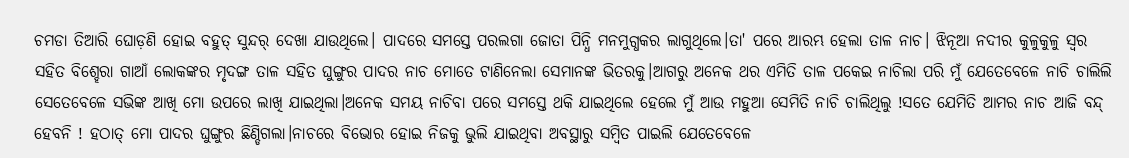ଚମଡା ତିଆରି ଘୋଡ଼ଣି ହୋଇ ବହୁତ୍ ସୁନ୍ଦର୍ ଦେଖା ଯାଉଥିଲେ। ପାଦରେ ସମସ୍ତେ ପରଲଗା ଜୋତା ପିନ୍ଧି ମନମୁଗ୍ଧକର ଲାଗୁଥିଲେ।ତା' ପରେ ଆରମ୍ଭ ହେଲା ତାଳ ନାଚ। ଝିନୂଆ ନଦୀର କୁଳୁକୁଳୁ ସ୍ୱର ସହିତ ବିଶ୍ହେରା ଗାଆଁ ଲୋକଙ୍କର ମୃଦଙ୍ଗ ତାଳ ସହିତ ଘୁଙ୍ଗୁର ପାଦର ନାଚ ମୋତେ ଟାଣିନେଲା ସେମାନଙ୍କ ଭିତରକୁ।ଆଗରୁ ଅନେକ ଥର ଏମିତି ତାଳ ପକେଇ ନାଚିଲା ପରି ମୁଁ ଯେତେବେଳେ ନାଚି ଚାଲିଲି ସେତେବେଳେ ସଭିଙ୍କ ଆଖି ମୋ ଉପରେ ଲାଖି ଯାଇଥିଲା।ଅନେକ ସମୟ ନାଚିବା ପରେ ସମସ୍ତେ ଥକି ଯାଇଥିଲେ ହେଲେ ମୁଁ ଆଉ ମହୁଆ ସେମିତି ନାଚି ଚାଲିଥିଲୁ !ସତେ ଯେମିତି ଆମର ନାଚ ଆଜି ବନ୍ଦ୍ ହେବନି ! ହଠାତ୍ ମୋ ପାଦର ଘୁଙ୍ଗୁର ଛିଣ୍ଡିଗଲା।ନାଚରେ ବିଭୋର ହୋଇ ନିଜକୁ ଭୁଲି ଯାଇଥିବା ଅବସ୍ଥାରୁ ସମ୍ବିତ ପାଇଲି ଯେତେବେଳେ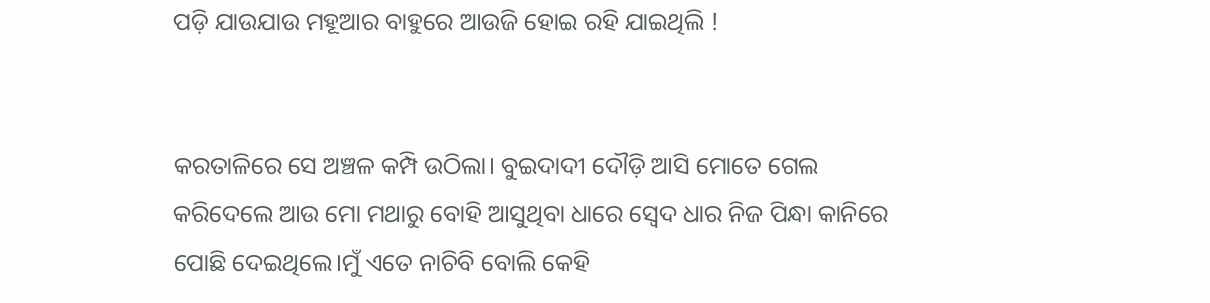ପଡ଼ି ଯାଉଯାଉ ମହୂଆର ବାହୁରେ ଆଉଜି ହୋଇ ରହି ଯାଇଥିଲି !


କରତାଳିରେ ସେ ଅଞ୍ଚଳ କମ୍ପି ଉଠିଲା। ବୁଇଦାଦୀ ଦୌଡ଼ି ଆସି ମୋତେ ଗେଲ କରିଦେଲେ ଆଉ ମୋ ମଥାରୁ ବୋହି ଆସୁଥିବା ଧାରେ ସ୍ୱେଦ ଧାର ନିଜ ପିନ୍ଧା କାନିରେ ପୋଛି ଦେଇଥିଲେ।ମୁଁ ଏତେ ନାଚିବି ବୋଲି କେହି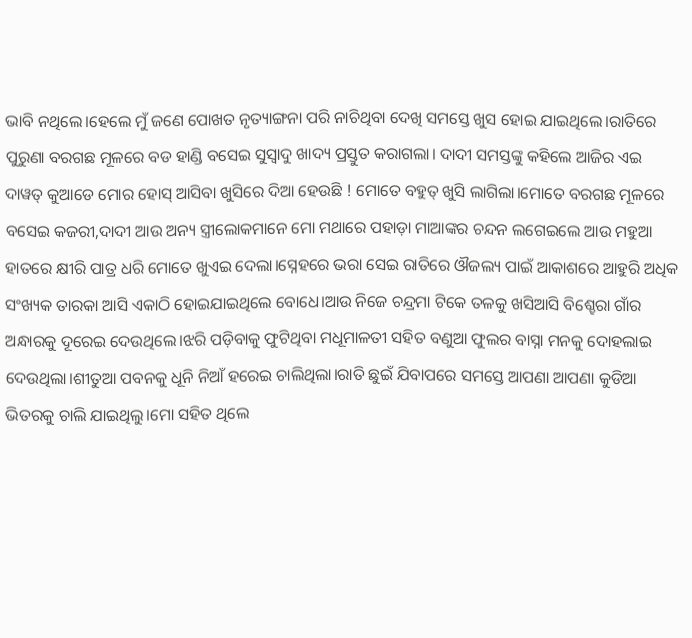ଭାବି ନଥିଲେ।ହେଲେ ମୁଁ ଜଣେ ପୋଖତ ନୃତ୍ୟାଙ୍ଗନା ପରି ନାଚିଥିବା ଦେଖି ସମସ୍ତେ ଖୁସ ହୋଇ ଯାଇଥିଲେ।ରାତିରେ ପୁରୁଣା ବରଗଛ ମୂଳରେ ବଡ ହାଣ୍ଡି ବସେଇ ସୁସ୍ୱାଦୁ ଖାଦ୍ୟ ପ୍ରସ୍ତୁତ କରାଗଲା। ଦାଦୀ ସମସ୍ତଙ୍କୁ କହିଲେ ଆଜିର ଏଇ ଦାୱତ୍ କୁଆଡେ ମୋର ହୋସ୍ ଆସିବା ଖୁସିରେ ଦିଆ ହେଉଛି ! ମୋତେ ବହୁତ୍ ଖୁସି ଲାଗିଲା।ମୋତେ ବରଗଛ ମୂଳରେ ବସେଇ କଜରୀ,ଦାଦୀ ଆଉ ଅନ୍ୟ ସ୍ତ୍ରୀଲୋକମାନେ ମୋ ମଥାରେ ପହାଡ଼ା ମାଆଙ୍କର ଚନ୍ଦନ ଲଗେଇଲେ ଆଉ ମହୁଆ ହାତରେ କ୍ଷୀରି ପାତ୍ର ଧରି ମୋତେ ଖୁଏଇ ଦେଲା।ସ୍ନେହରେ ଭରା ସେଇ ରାତିରେ ଔଜଲ୍ୟ ପାଇଁ ଆକାଶରେ ଆହୁରି ଅଧିକ ସଂଖ୍ୟକ ତାରକା ଆସି ଏକାଠି ହୋଇଯାଇଥିଲେ ବୋଧେ।ଆଉ ନିଜେ ଚନ୍ଦ୍ରମା ଟିକେ ତଳକୁ ଖସିଆସି ବିଶ୍ହେରା ଗାଁର ଅନ୍ଧାରକୁ ଦୂରେଇ ଦେଉଥିଲେ।ଝରି ପଡ଼ିବାକୁ ଫୁଟିଥିବା ମଧୂମାଳତୀ ସହିତ ବଣୁଆ ଫୁଲର ବାସ୍ନା ମନକୁ ଦୋହଲାଇ ଦେଉଥିଲା।ଶୀତୁଆ ପବନକୁ ଧୂନି ନିଆଁ ହରେଇ ଚାଲିଥିଲା।ରାତି ଛୁଇଁ ଯିବାପରେ ସମସ୍ତେ ଆପଣା ଆପଣା କୁଡିଆ ଭିତରକୁ ଚାଲି ଯାଇଥିଲୁ।ମୋ ସହିତ ଥିଲେ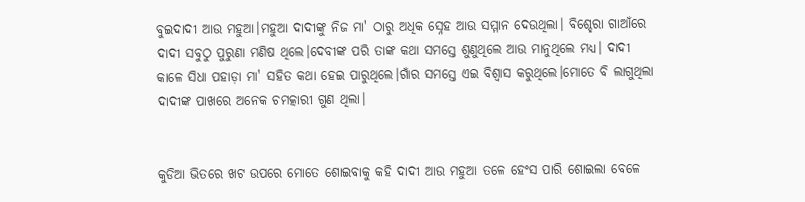ବୁଇଦାଦୀ ଆଉ ମହୁଆ।ମହୁଆ ଦାଦୀଙ୍କୁ ନିଜ ମା' ଠାରୁ ଅଧିକ ସ୍ନେହ ଆଉ ସମ୍ମାନ ଦେଉଥିଲା। ବିଶ୍ହେରା ଗାଆଁରେ ଦାଦୀ ସବୁଠୁ ପୁରୁଣା ମଣିଷ ଥିଲେ।ଦେବୀଙ୍କ ପରି ତାଙ୍କ କଥା ସମସ୍ତେ ଶୁଣୁଥିଲେ ଆଉ ମାନୁଥିଲେ ମଧ୍ୟ। ଦାଦୀ କାଳେ ସିଧା ପହାଡ଼ା ମା' ସହିତ କଥା ହେଇ ପାରୁଥିଲେ।ଗାଁର ସମସ୍ତେ ଏଇ ବିଶ୍ଵାସ କରୁଥିଲେ।ମୋତେ ବି ଲାଗୁଥିଲା ଦାଦୀଙ୍କ ପାଖରେ ଅନେକ ଚମତ୍କାରୀ ଗୁଣ ଥିଲା।


କୁଡିଆ ଭିତରେ ଖଟ ଉପରେ ମୋତେ ଶୋଇବାକୁ କହି ଦାଦୀ ଆଉ ମହୁଆ ତଳେ ହେଂସ ପାରି ଶୋଇଲା ବେଳେ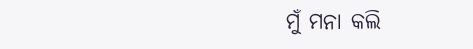ମୁଁ ମନା କଲି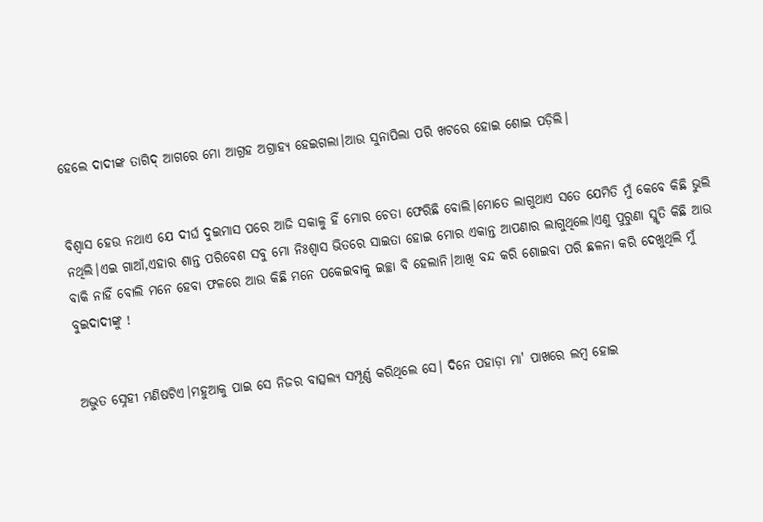ହେଲେ ଦାଦୀଙ୍କ ତାଗିଦ୍ ଆଗରେ ମୋ ଆଗ୍ରହ ଅଗ୍ରାହ୍ୟ ହେଇଗଲା।ଆଉ ସୁନାପିଲା ପରି ଖଟରେ ହୋଇ ଶୋଇ ପଡ଼ିଲି।


ବିଶ୍ଵାସ ହେଉ ନଥାଏ ଯେ ଦୀର୍ଘ ଦୁଇମାସ ପରେ ଆଜି ସକାଳୁ ହିଁ ମୋର ଚେତା ଫେରିଛି ବୋଲି।ମୋତେ ଲାଗୁଥାଏ ସତେ ଯେମିତି ମୁଁ କେବେ କିଛି ଭୁଲି ନଥିଲି।ଏଇ ଗାଆଁ,ଏହାର ଶାନ୍ତ ପରିବେଶ ସବୁ ମୋ ନିଃଶ୍ୱାସ ଭିତରେ ସାଇତା ହୋଇ ମୋର ଏକାନ୍ତ ଆପଣାର ଲାଗୁଥିଲେ।ଏଣୁ ପୁରୁଣା ସ୍ମୃତି କିଛି ଆଉ ବାକି ନାହିଁ ବୋଲି ମନେ ହେବା ଫଳରେ ଆଉ କିଛି ମନେ ପକେଇବାକୁ ଇଚ୍ଛା ବି ହେଲାନି।ଆଖି ବନ୍ଦ କରି ଶୋଇବା ପରି ଛଳନା କରି ଦେଖୁଥିଲି ମୁଁ ବୁଇଦାଦୀଙ୍କୁ !


ଅଦ୍ଭୁତ ସ୍ନେହୀ ମଣିଷଟିଏ।ମହୁଆକୁ ପାଇ ସେ ନିଜର ବାତ୍ସଲ୍ୟ ସମ୍ପୂର୍ଣ୍ଣ କରିଥିଲେ ସେ। ଦିନେ ପହାଡ଼ା ମା' ପାଖରେ ଲମ୍ବ ହୋଇ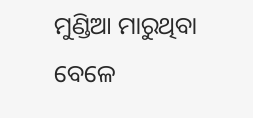ମୁଣ୍ଡିଆ ମାରୁଥିବା ବେଳେ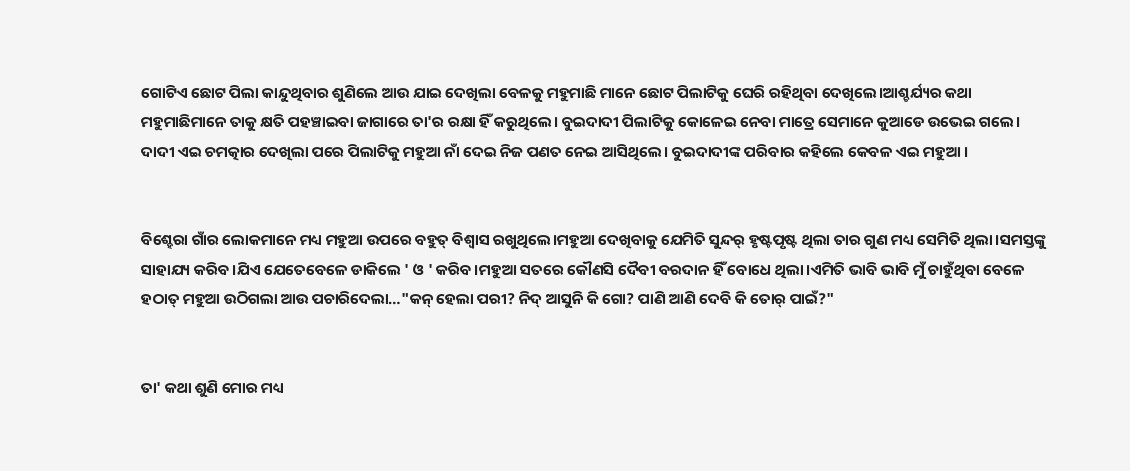ଗୋଟିଏ ଛୋଟ ପିଲା କାନ୍ଦୁଥିବାର ଶୁଣିଲେ ଆଉ ଯାଇ ଦେଖିଲା ବେଳକୁ ମହୁମାଛି ମାନେ ଛୋଟ ପିଲାଟିକୁ ଘେରି ରହିଥିବା ଦେଖିଲେ।ଆଶ୍ଚର୍ଯ୍ୟର କଥା ମହୁମାଛିମାନେ ତାକୁ କ୍ଷତି ପହଞ୍ଚାଇବା ଜାଗାରେ ତା'ର ରକ୍ଷା ହିଁ କରୁଥିଲେ। ବୁଇଦାଦୀ ପିଲାଟିକୁ କୋଳେଇ ନେବା ମାତ୍ରେ ସେମାନେ କୁଆଡେ ଉଭେଇ ଗଲେ। ଦାଦୀ ଏଇ ଚମତ୍କାର ଦେଖିଲା ପରେ ପିଲାଟିକୁ ମହୁଆ ନାଁ ଦେଇ ନିଜ ପଣତ ନେଇ ଆସିଥିଲେ। ବୁଇଦାଦୀଙ୍କ ପରିବାର କହିଲେ କେବଳ ଏଇ ମହୁଆ ।


ବିଶ୍ହେରା ଗାଁର ଲୋକମାନେ ମଧ୍ୟ ମହୁଆ ଉପରେ ବହୁତ୍ ବିଶ୍ଵାସ ରଖୁଥିଲେ।ମହୁଆ ଦେଖିବାକୁ ଯେମିତି ସୁନ୍ଦର୍ ହୃଷ୍ଟପୃଷ୍ଟ ଥିଲା ତାର ଗୁଣ ମଧ୍ୟ ସେମିତି ଥିଲା।ସମସ୍ତଙ୍କୁ ସାହାଯ୍ୟ କରିବ।ଯିଏ ଯେତେବେଳେ ଡାକିଲେ ' ଓ ' କରିବ।ମହୁଆ ସତରେ କୌଣସି ଦୈବୀ ବରଦାନ ହିଁ ବୋଧେ ଥିଲା।ଏମିତି ଭାବି ଭାବି ମୁଁ ଚାହୁଁଥିବା ବେଳେ ହଠାତ୍ ମହୁଆ ଉଠିଗଲା ଆଉ ପଚାରିଦେଲା…"କନ୍ ହେଲା ପରୀ? ନିଦ୍ ଆସୁନି କି ଗୋ? ପାଣି ଆଣି ଦେବି କି ତୋର୍ ପାଇଁ?"


ତା' କଥା ଶୁଣି ମୋର ମଧ୍ୟ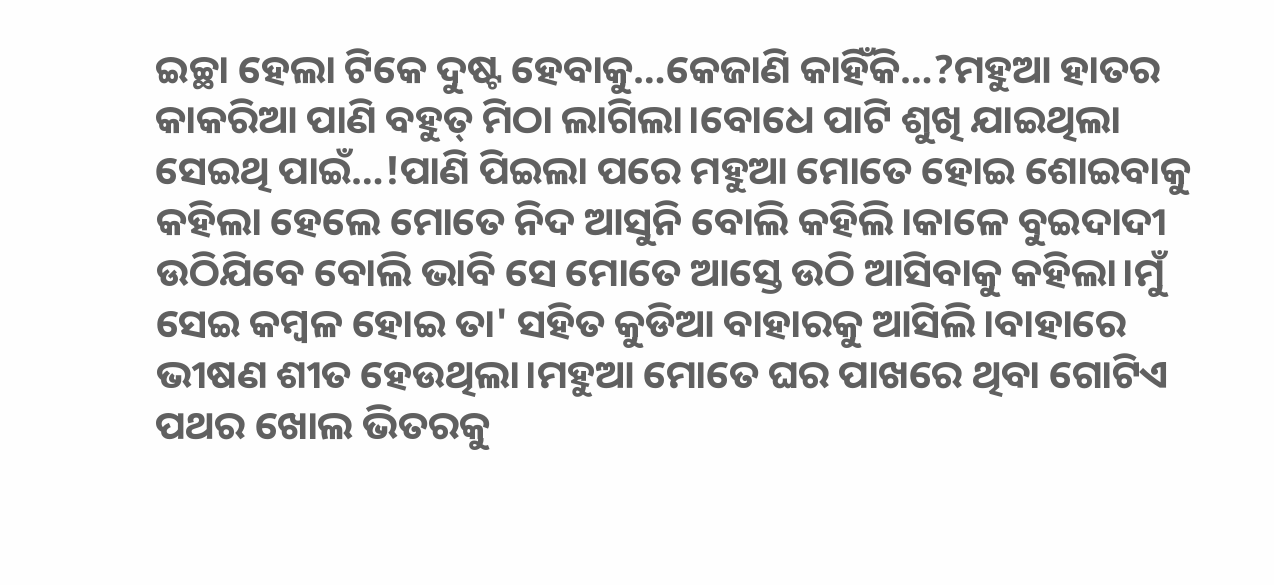ଇଚ୍ଛା ହେଲା ଟିକେ ଦୁଷ୍ଟ ହେବାକୁ…କେଜାଣି କାହିଁକି…?ମହୁଆ ହାତର କାକରିଆ ପାଣି ବହୁତ୍ ମିଠା ଲାଗିଲା।ବୋଧେ ପାଟି ଶୁଖି ଯାଇଥିଲା ସେଇଥି ପାଇଁ…!ପାଣି ପିଇଲା ପରେ ମହୁଆ ମୋତେ ହୋଇ ଶୋଇବାକୁ କହିଲା ହେଲେ ମୋତେ ନିଦ ଆସୁନି ବୋଲି କହିଲି।କାଳେ ବୁଇଦାଦୀ ଉଠିଯିବେ ବୋଲି ଭାବି ସେ ମୋତେ ଆସ୍ତେ ଉଠି ଆସିବାକୁ କହିଲା।ମୁଁ ସେଇ କମ୍ବଳ ହୋଇ ତା' ସହିତ କୁଡିଆ ବାହାରକୁ ଆସିଲି।ବାହାରେ ଭୀଷଣ ଶୀତ ହେଉଥିଲା।ମହୁଆ ମୋତେ ଘର ପାଖରେ ଥିବା ଗୋଟିଏ ପଥର ଖୋଲ ଭିତରକୁ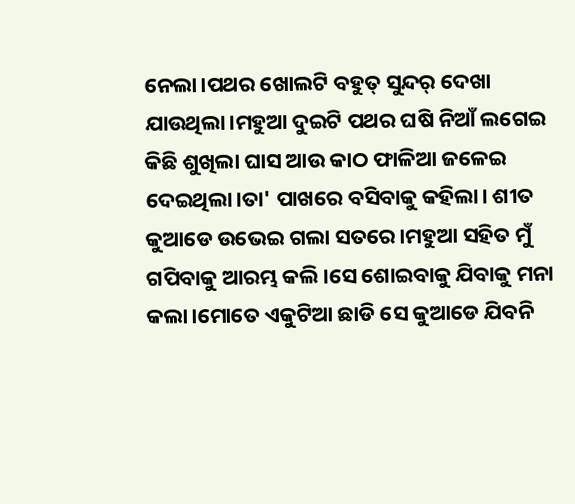ନେଲା।ପଥର ଖୋଲଟି ବହୁତ୍ ସୁନ୍ଦର୍ ଦେଖା ଯାଉଥିଲା।ମହୁଆ ଦୁଇଟି ପଥର ଘଷି ନିଆଁ ଲଗେଇ କିଛି ଶୁଖିଲା ଘାସ ଆଉ କାଠ ଫାଳିଆ ଜଳେଇ ଦେଇଥିଲା।ତା' ପାଖରେ ବସିବାକୁ କହିଲା। ଶୀତ କୁଆଡେ ଉଭେଇ ଗଲା ସତରେ।ମହୁଆ ସହିତ ମୁଁ ଗପିବାକୁ ଆରମ୍ଭ କଲି।ସେ ଶୋଇବାକୁ ଯିବାକୁ ମନା କଲା।ମୋତେ ଏକୁଟିଆ ଛାଡି ସେ କୁଆଡେ ଯିବନି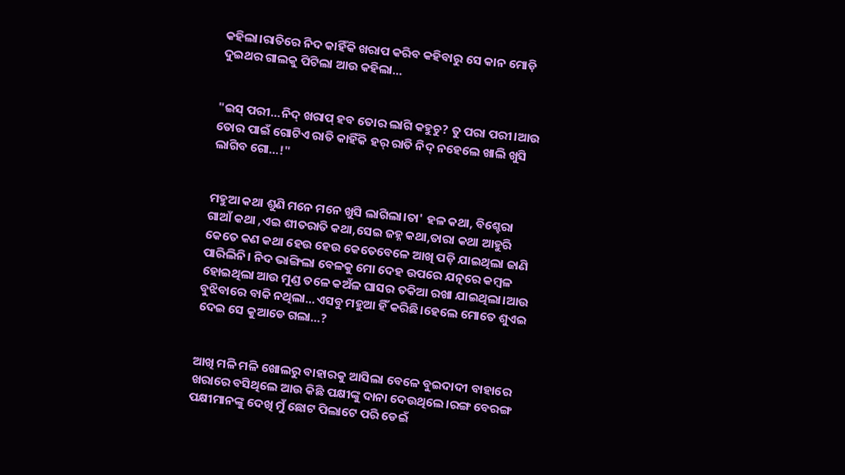କହିଲା।ରାତିରେ ନିଦ କାହିଁକି ଖରାପ କରିବ କହିବାରୁ ସେ କାନ ମୋଡ଼ି ଦୁଇଥର ଗାଲକୁ ପିଟିଲା ଆଉ କହିଲା…


"ଇସ୍ ପରୀ…ନିଦ୍ ଖରାପ୍ ହବ ତୋର ଲାଗି କହୁଚୁ? ତୁ ପରା ପରୀ।ଆଉ ତୋର ପାଇଁ ଗୋଟିଏ ରାତି କାହିଁକି ହର୍ ରାତି ନିଦ୍ ନହେଲେ ଖାଲି ଖୁସି ଲାଗିବ ଗୋ…!"


ମହୁଆ କଥା ଶୁଣି ମନେ ମନେ ଖୁସି ଲାଗିଲା।ତା' ହଳ କଥା, ବିଶ୍ହେରା ଗାଆଁ କଥା ,ଏଇ ଶୀତରାତି କଥା,ସେଇ ଜହ୍ନ କଥା,ତାରା କଥା ଆହୁରି କେତେ କଣ କଥା ହେଉ ହେଉ କେତେବେଳେ ଆଖି ପଡ଼ି ଯାଇଥିଲା ଜାଣି ପାରିଲିନି। ନିଦ ଭାଙ୍ଗିଲା ବେଳକୁ ମୋ ଦେହ ଉପରେ ଯତ୍ନରେ କମ୍ବଳ ହୋଇଥିଲା ଆଉ ମୁଣ୍ଡ ତଳେ କଅଁଳ ଘାସର ତକିଆ ରଖା ଯାଇଥିଲା।ଆଉ ବୁଝିବାରେ ବାକି ନଥିଲା…ଏସବୁ ମହୁଆ ହିଁ କରିଛି।ହେଲେ ମୋତେ ଶୁଏଇ ଦେଇ ସେ କୁଆଡେ ଗଲା…?


ଆଖି ମଳି ମଳି ଖୋଲରୁ ବାହାରକୁ ଆସିଲା ବେଳେ ବୁଇଦାଦୀ ବାହାରେ ଖରାରେ ବସିଥିଲେ ଆଉ କିଛି ପକ୍ଷୀଙ୍କୁ ଦାନା ଦେଉଥିଲେ।ରଙ୍ଗ ବେରଙ୍ଗ ପକ୍ଷୀମାନଙ୍କୁ ଦେଖି ମୁଁ ଛୋଟ ପିଲାଟେ ପରି ଡେଇଁ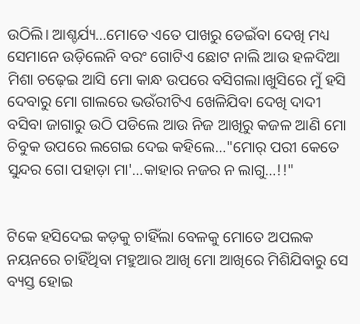ଉଠିଲି। ଆଶ୍ଚର୍ଯ୍ୟ…ମୋତେ ଏତେ ପାଖରୁ ଡେଇଁବା ଦେଖି ମଧ୍ୟ ସେମାନେ ଉଡ଼ିଲେନି ବରଂ ଗୋଟିଏ ଛୋଟ ନାଲି ଆଉ ହଳଦିଆ ମିଶା ଚଢ଼େଇ ଆସି ମୋ କାନ୍ଧ ଉପରେ ବସିଗଲା।ଖୁସିରେ ମୁଁ ହସି ଦେବାରୁ ମୋ ଗାଲରେ ଭଉଁରୀଟିଏ ଖେଳିଯିବା ଦେଖି ଦାଦୀ ବସିବା ଜାଗାରୁ ଉଠି ପଡିଲେ ଆଉ ନିଜ ଆଖିରୁ କଜଳ ଆଣି ମୋ ଚିବୁକ ଉପରେ ଲଗେଇ ଦେଇ କହିଲେ…"ମୋର୍ ପରୀ କେତେ ସୁନ୍ଦର ଗୋ ପହାଡ଼ା ମା'…କାହାର ନଜର ନ ଲାଗୁ…!!"


ଟିକେ ହସିଦେଇ କଡ଼କୁ ଚାହିଁଲା ବେଳକୁ ମୋତେ ଅପଲକ ନୟନରେ ଚାହିଁଥିବା ମହୁଆର ଆଖି ମୋ ଆଖିରେ ମିଶିଯିବାରୁ ସେ ବ୍ୟସ୍ତ ହୋଇ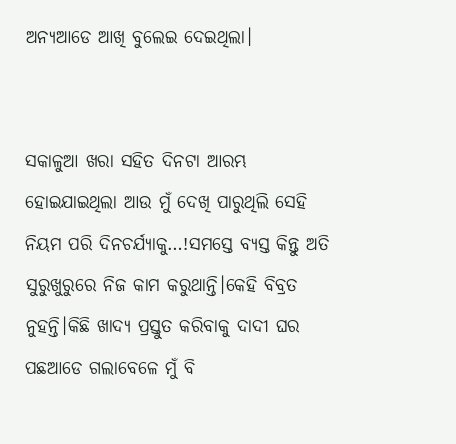ଅନ୍ୟଆଡେ ଆଖି ବୁଲେଇ ଦେଇଥିଲା।


ସକାଳୁଆ ଖରା ସହିତ ଦିନଟା ଆରମ୍ଭ ହୋଇଯାଇଥିଲା ଆଉ ମୁଁ ଦେଖି ପାରୁଥିଲି ସେହି ନିୟମ ପରି ଦିନଚର୍ଯ୍ୟାକୁ…!ସମସ୍ତେ ବ୍ୟସ୍ତ କିନ୍ତୁ ଅତି ସୁରୁଖୁରୁରେ ନିଜ କାମ କରୁଥାନ୍ତି।କେହି ବିବ୍ରତ ନୁହନ୍ତି।କିଛି ଖାଦ୍ୟ ପ୍ରସ୍ତୁତ କରିବାକୁ ଦାଦୀ ଘର ପଛଆଡେ ଗଲାବେଳେ ମୁଁ ବି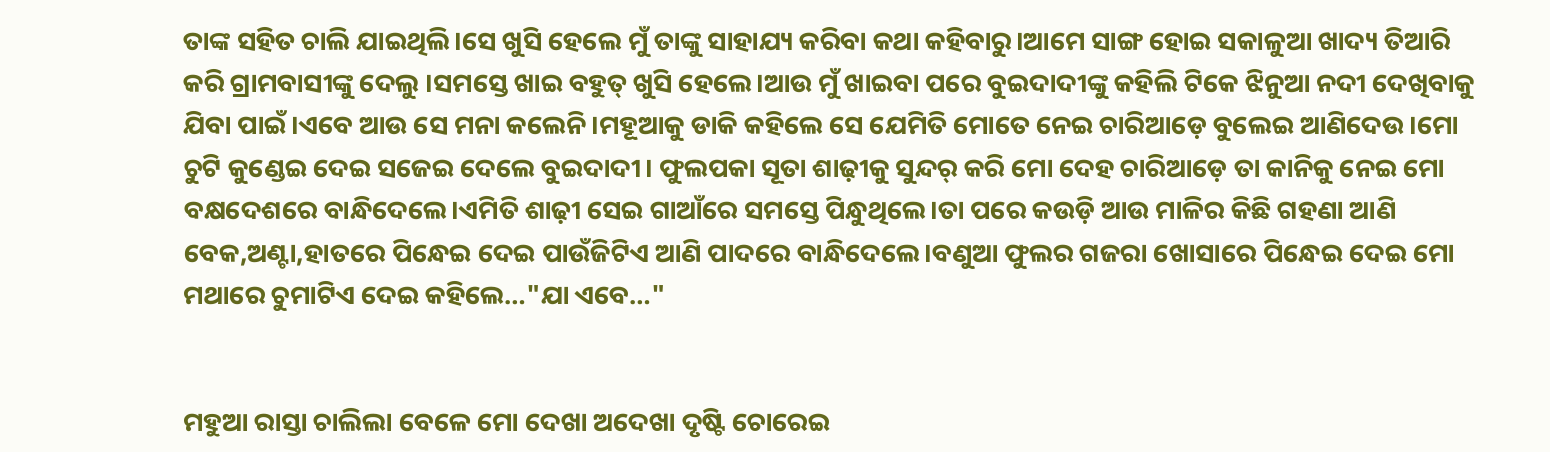ତାଙ୍କ ସହିତ ଚାଲି ଯାଇଥିଲି।ସେ ଖୁସି ହେଲେ ମୁଁ ତାଙ୍କୁ ସାହାଯ୍ୟ କରିବା କଥା କହିବାରୁ।ଆମେ ସାଙ୍ଗ ହୋଇ ସକାଳୁଆ ଖାଦ୍ୟ ତିଆରି କରି ଗ୍ରାମବାସୀଙ୍କୁ ଦେଲୁ ।ସମସ୍ତେ ଖାଇ ବହୁତ୍ ଖୁସି ହେଲେ।ଆଉ ମୁଁ ଖାଇବା ପରେ ବୁଇଦାଦୀଙ୍କୁ କହିଲି ଟିକେ ଝିନୁଆ ନଦୀ ଦେଖିବାକୁ ଯିବା ପାଇଁ।ଏବେ ଆଉ ସେ ମନା କଲେନି।ମହୂଆକୁ ଡାକି କହିଲେ ସେ ଯେମିତି ମୋତେ ନେଇ ଚାରିଆଡ଼େ ବୁଲେଇ ଆଣିଦେଉ।ମୋ ଚୁଟି କୁଣ୍ଡେଇ ଦେଇ ସଜେଇ ଦେଲେ ବୁଇଦାଦୀ। ଫୁଲପକା ସୂତା ଶାଢ଼ୀକୁ ସୁନ୍ଦର୍ କରି ମୋ ଦେହ ଚାରିଆଡ଼େ ତା କାନିକୁ ନେଇ ମୋ ବକ୍ଷଦେଶରେ ବାନ୍ଧିଦେଲେ।ଏମିତି ଶାଢ଼ୀ ସେଇ ଗାଆଁରେ ସମସ୍ତେ ପିନ୍ଧୁଥିଲେ।ତା ପରେ କଉଡ଼ି ଆଉ ମାଳିର କିଛି ଗହଣା ଆଣି ବେକ,ଅଣ୍ଟା,ହାତରେ ପିନ୍ଧେଇ ଦେଇ ପାଉଁଜିଟିଏ ଆଣି ପାଦରେ ବାନ୍ଧିଦେଲେ।ବଣୁଆ ଫୁଲର ଗଜରା ଖୋସାରେ ପିନ୍ଧେଇ ଦେଇ ମୋ ମଥାରେ ଚୁମାଟିଏ ଦେଇ କହିଲେ…"ଯା ଏବେ…"


ମହୁଆ ରାସ୍ତା ଚାଲିଲା ବେଳେ ମୋ ଦେଖା ଅଦେଖା ଦୃଷ୍ଟି ଚୋରେଇ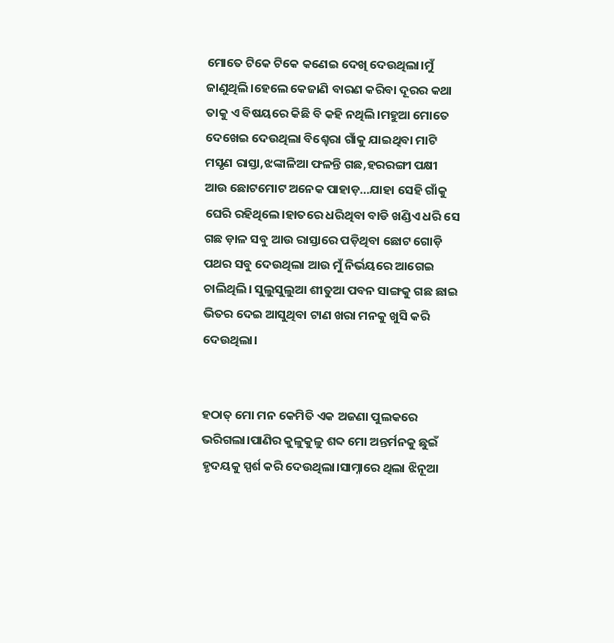ମୋତେ ଟିକେ ଟିକେ କଣେଇ ଦେଖି ଦେଉଥିଲା।ମୁଁ ଜାଣୁଥିଲି।ହେଲେ କେଜାଣି ବାରଣ କରିବା ଦୂରର କଥା ତାକୁ ଏ ବିଷୟରେ କିଛି ବି କହି ନଥିଲି।ମହୁଆ ମୋତେ ଦେଖେଇ ଦେଉଥିଲା ବିଶ୍ହେରା ଗାଁକୁ ଯାଇଥିବା ମାଟି ମସୃଣ ରାସ୍ତା,ଝଙ୍କାଳିଆ ଫଳନ୍ତି ଗଛ,ହରରଙ୍ଗୀ ପକ୍ଷୀ ଆଉ ଛୋଟମୋଟ ଅନେକ ପାହାଡ଼…ଯାହା ସେହି ଗାଁକୁ ଘେରି ରହିଥିଲେ।ହାତରେ ଧରିଥିବା ବାଡି ଖଣ୍ଡିଏ ଧରି ସେ ଗଛ ଡ଼ାଳ ସବୁ ଆଉ ରାସ୍ତାରେ ପଡ଼ିଥିବା ଛୋଟ ଗୋଡ଼ି ପଥର ସବୁ ଦେଉଥିଲା ଆଉ ମୁଁ ନିର୍ଭୟରେ ଆଗେଇ ଚାଲିଥିଲି। ସୁଲୁସୁଲୁଆ ଶୀତୁଆ ପବନ ସାଙ୍ଗକୁ ଗଛ ଛାଇ ଭିତର ଦେଇ ଆସୁଥିବା ଟାଣ ଖରା ମନକୁ ଖୁସି କରି ଦେଉଥିଲା।


ହଠାତ୍ ମୋ ମନ କେମିତି ଏକ ଅଜଣା ପୁଲକରେ ଭରିଗଲା।ପାଣିର କୁଳୁକୁଳୁ ଶବ୍ଦ ମୋ ଅନ୍ତର୍ମନକୁ ଛୁଇଁ ହୃଦୟକୁ ସ୍ପର୍ଶ କରି ଦେଉଥିଲା।ସାମ୍ନାରେ ଥିଲା ଝିନୂଆ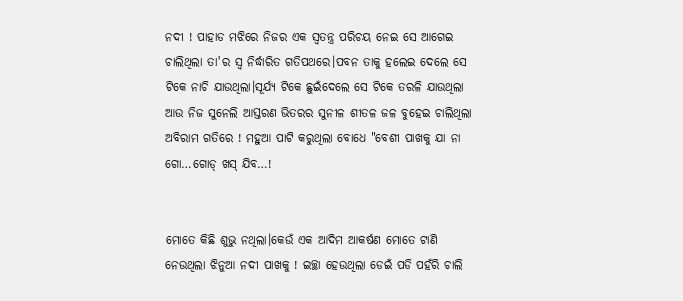ନଦୀ ! ପାହାଡ ମଝିରେ ନିଜର ଏକ ସ୍ବତନ୍ତ୍ର ପରିଚୟ ନେଇ ସେ ଆଗେଇ ଚାଲିଥିଲା ତା'ର ସ୍ଵ ନିର୍ଦ୍ଧାରିତ ଗତିପଥରେ।ପବନ ତାକୁ ହଲେଇ ଦେଲେ ସେ ଟିକେ ନାଚି ଯାଉଥିଲା।ସୂର୍ଯ୍ୟ ଟିକେ ଛୁଇଁଦେଲେ ସେ ଟିକେ ତରଳି ଯାଉଥିଲା ଆଉ ନିଜ ସୁନେଲି ଆସ୍ତରଣ ଭିତରର ସୁନୀଳ ଶୀତଳ ଜଳ ବୁହେଇ ଚାଲିଥିଲା ଅବିରାମ ଗତିରେ ! ମହୁଆ ପାଟି କରୁଥିଲା ବୋଧେ "ବେଶୀ ପାଖକୁ ଯା ନା ଗୋ…ଗୋଡ୍ ଖସ୍ ଯିବ…!


ମୋତେ କିଛି ଶୁଭୁ ନଥିଲା।କେଉଁ ଏକ ଆଦିମ ଆକର୍ଷଣ ମୋତେ ଟାଣି ନେଉଥିଲା ଝିନୁଆ ନଦୀ ପାଖକୁ ! ଇଚ୍ଛା ହେଉଥିଲା ଡେଇଁ ପଡି ପହଁରି ଚାଲି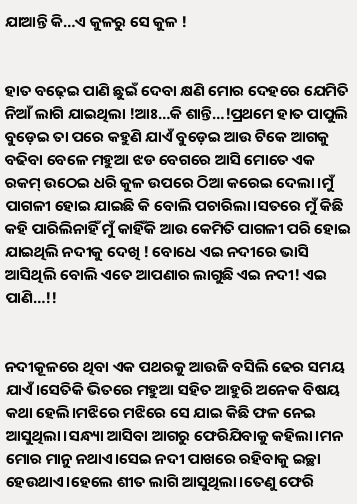ଯାଆନ୍ତି କି…ଏ କୁଳରୁ ସେ କୁଳ !


ହାତ ବଢ଼େଇ ପାଣି ଛୁଇଁ ଦେବା କ୍ଷଣି ମୋର ଦେହରେ ଯେମିତି ନିଆଁ ଲାଗି ଯାଇଥିଲା !ଆଃ…କି ଶାନ୍ତି…!ପ୍ରଥମେ ହାତ ପାପୁଲି ବୁଡ଼େଇ ତା ପରେ କହୁଣି ଯାଏଁ ବୁଡ଼େଇ ଆଉ ଟିକେ ଆଗକୁ ବଢିବା ବେଳେ ମହୁଆ ଝଡ ବେଗରେ ଆସି ମୋତେ ଏକ ରକମ୍ ଉଠେଇ ଧରି କୁଳ ଉପରେ ଠିଆ କରେଇ ଦେଲା।ମୁଁ ପାଗଳୀ ହୋଇ ଯାଇଛି କି ବୋଲି ପଚାରିଲା।ସତରେ ମୁଁ କିଛି କହି ପାରିଲିନାହିଁ ମୁଁ କାହିଁକି ଆଉ କେମିତି ପାଗଳୀ ପରି ହୋଇ ଯାଇଥିଲି ନଦୀକୁ ଦେଖି ! ବୋଧେ ଏଇ ନଦୀରେ ଭାସି ଆସିଥିଲି ବୋଲି ଏତେ ଆପଣାର ଲାଗୁଛି ଏଇ ନଦୀ! ଏଇ ପାଣି…!!


ନଦୀକୂଳରେ ଥିବା ଏକ ପଥରକୁ ଆଉଜି ବସିଲି ଢେର ସମୟ ଯାଏଁ।ସେତିକି ଭିତରେ ମହୁଆ ସହିତ ଆହୁରି ଅନେକ ବିଷୟ କଥା ହେଲି।ମଝିରେ ମଝିରେ ସେ ଯାଇ କିଛି ଫଳ ନେଇ ଆସୁଥିଲା।ସନ୍ଧ୍ୟା ଆସିବା ଆଗରୁ ଫେରିଯିବାକୁ କହିଲା।ମନ ମୋର ମାନୁ ନଥାଏ।ସେଇ ନଦୀ ପାଖରେ ରହିବାକୁ ଇଚ୍ଛା ହେଉଥାଏ।ହେଲେ ଶୀତ ଲାଗି ଆସୁଥିଲା।ତେଣୁ ଫେରି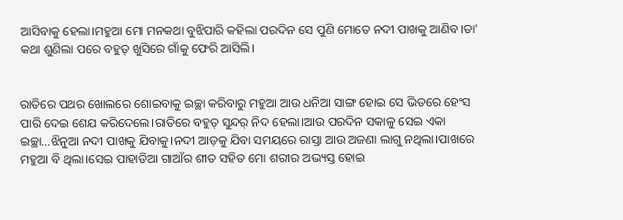ଆସିବାକୁ ହେଲା।ମହୁଆ ମୋ ମନକଥା ବୁଝିପାରି କହିଲା ପରଦିନ ସେ ପୁଣି ମୋତେ ନଦୀ ପାଖକୁ ଆଣିବ।ତା' କଥା ଶୁଣିଲା ପରେ ବହୁତ୍ ଖୁସିରେ ଗାଁକୁ ଫେରି ଆସିଲି।


ରାତିରେ ପଥର ଖୋଲରେ ଶୋଇବାକୁ ଇଚ୍ଛା କରିବାରୁ ମହୁଆ ଆଉ ଧନିଆ ସାଙ୍ଗ ହୋଇ ସେ ଭିତରେ ହେଂସ ପାରି ଦେଇ ଶେଯ କରିଦେଲେ।ରାତିରେ ବହୁତ୍ ସୁନ୍ଦର୍ ନିଦ ହେଲା।ଆଉ ପରଦିନ ସକାଳୁ ସେଇ ଏକା ଇଚ୍ଛା…ଝିନୁଆ ନଦୀ ପାଖକୁ ଯିବାକୁ।ନଦୀ ଆଡ଼କୁ ଯିବା ସମୟରେ ରାସ୍ତା ଆଉ ଅଜଣା ଲାଗୁ ନଥିଲା।ପାଖରେ ମହୁଆ ବି ଥିଲା।ସେଇ ପାହାଡିଆ ଗାଆଁର ଶୀତ ସହିତ ମୋ ଶରୀର ଅଭ୍ୟସ୍ତ ହୋଇ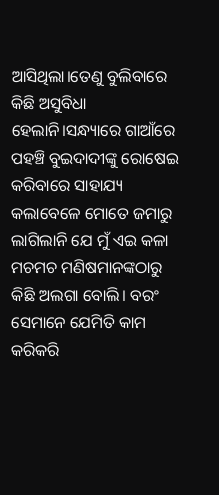ଆସିଥିଲା।ତେଣୁ ବୁଲିବାରେ କିଛି ଅସୁବିଧା ହେଲାନି।ସନ୍ଧ୍ୟାରେ ଗାଆଁରେ ପହଞ୍ଚି ବୁଇଦାଦୀଙ୍କୁ ରୋଷେଇ କରିବାରେ ସାହାଯ୍ୟ କଲାବେଳେ ମୋତେ ଜମାରୁ ଲାଗିଲାନି ଯେ ମୁଁ ଏଇ କଳା ମଚମଚ ମଣିଷମାନଙ୍କଠାରୁ କିଛି ଅଲଗା ବୋଲି। ବରଂ ସେମାନେ ଯେମିତି କାମ କରିକରି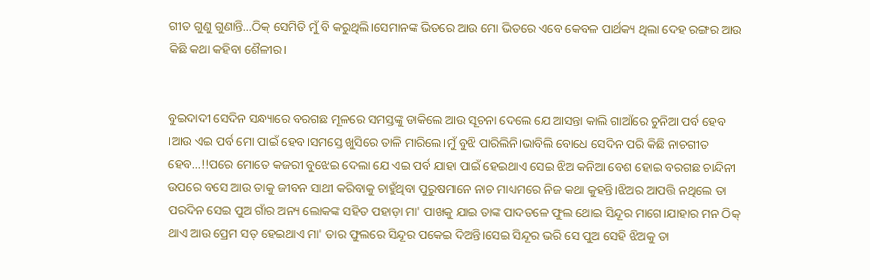ଗୀତ ଗୁଣୁ ଗୁଣାନ୍ତି…ଠିକ୍ ସେମିତି ମୁଁ ବି କରୁଥିଲି।ସେମାନଙ୍କ ଭିତରେ ଆଉ ମୋ ଭିତରେ ଏବେ କେବଳ ପାର୍ଥକ୍ୟ ଥିଲା ଦେହ ରଙ୍ଗର ଆଉ କିଛି କଥା କହିବା ଶୈଳୀର।


ବୁଇଦାଦୀ ସେଦିନ ସନ୍ଧ୍ୟାରେ ବରଗଛ ମୂଳରେ ସମସ୍ତଙ୍କୁ ଡାକିଲେ ଆଉ ସୂଚନା ଦେଲେ ଯେ ଆସନ୍ତା କାଲି ଗାଆଁରେ ଚୁନିଆ ପର୍ବ ହେବ ।ଆଉ ଏଇ ପର୍ବ ମୋ ପାଇଁ ହେବ।ସମସ୍ତେ ଖୁସିରେ ତାଳି ମାରିଲେ।ମୁଁ ବୁଝି ପାରିଲିନି।ଭାବିଲି ବୋଧେ ସେଦିନ ପରି କିଛି ନାଚଗୀତ ହେବ…!!ପରେ ମୋତେ କଜରୀ ବୁଝେଇ ଦେଲା ଯେ ଏଇ ପର୍ବ ଯାହା ପାଇଁ ହେଇଥାଏ ସେଇ ଝିଅ କନିଆ ବେଶ ହୋଇ ବରଗଛ ଚାନ୍ଦିନୀ ଉପରେ ବସେ ଆଉ ତାକୁ ଜୀବନ ସାଥୀ କରିବାକୁ ଚାହୁଁଥିବା ପୁରୁଷମାନେ ନାଚ ମାଧ୍ୟମରେ ନିଜ କଥା କୁହନ୍ତି।ଝିଅର ଆପତ୍ତି ନଥିଲେ ତା ପରଦିନ ସେଇ ପୁଅ ଗାଁର ଅନ୍ୟ ଲୋକଙ୍କ ସହିତ ପହାଡ଼ା ମା' ପାଖକୁ ଯାଇ ତାଙ୍କ ପାଦତଳେ ଫୁଲ ଥୋଇ ସିନ୍ଦୂର ମାଗେ।ଯାହାର ମନ ଠିକ୍ ଥାଏ ଆଉ ପ୍ରେମ ସତ୍ ହେଇଥାଏ ମା' ତାର ଫୁଲରେ ସିନ୍ଦୂର ପକେଇ ଦିଅନ୍ତି।ସେଇ ସିନ୍ଦୂର ଭରି ସେ ପୁଅ ସେହି ଝିଅକୁ ତା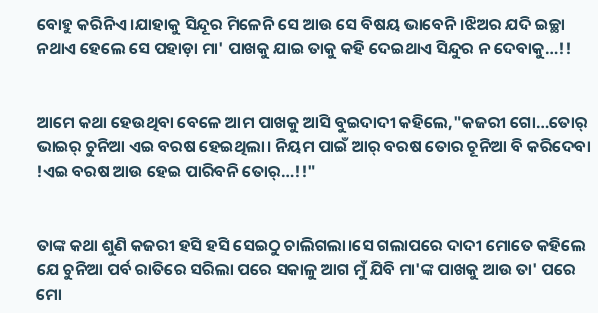ବୋହୁ କରିନିଏ।ଯାହାକୁ ସିନ୍ଦୂର ମିଳେନି ସେ ଆଉ ସେ ବିଷୟ ଭାବେନି।ଝିଅର ଯଦି ଇଚ୍ଛା ନଥାଏ ହେଲେ ସେ ପହାଡ଼ା ମା' ପାଖକୁ ଯାଇ ତାକୁ କହି ଦେଇଥାଏ ସିନ୍ଦୁର ନ ଦେବାକୁ…!!


ଆମେ କଥା ହେଉଥିବା ବେଳେ ଆମ ପାଖକୁ ଆସି ବୁଇଦାଦୀ କହିଲେ,"କଜରୀ ଗୋ…ତୋର୍ ଭାଇର୍ ଚୁନିଆ ଏଇ ବରଷ ହେଇଥିଲା। ନିୟମ ପାଇଁ ଆର୍ ବରଷ ତୋର ଚୂନିଆ ବି କରିଦେବା !ଏଇ ବରଷ ଆଉ ହେଇ ପାରିବନି ତୋର୍…!!"


ତାଙ୍କ କଥା ଶୁଣି କଜରୀ ହସି ହସି ସେଇଠୁ ଚାଲିଗଲା।ସେ ଗଲାପରେ ଦାଦୀ ମୋତେ କହିଲେ ଯେ ଚୁନିଆ ପର୍ବ ରାତିରେ ସରିଲା ପରେ ସକାଳୁ ଆଗ ମୁଁ ଯିବି ମା'ଙ୍କ ପାଖକୁ ଆଉ ତା' ପରେ ମୋ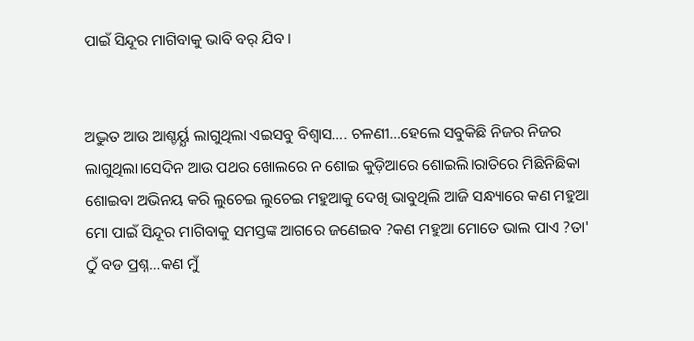ପାଇଁ ସିନ୍ଦୂର ମାଗିବାକୁ ଭାବି ବର୍ ଯିବ।


ଅଦ୍ଭୁତ ଆଉ ଆଶ୍ଚର୍ୟ୍ଯ ଲାଗୁଥିଲା ଏଇସବୁ ବିଶ୍ଵାସ…. ଚଳଣୀ…ହେଲେ ସବୁକିଛି ନିଜର ନିଜର ଲାଗୁଥିଲା।ସେଦିନ ଆଉ ପଥର ଖୋଲରେ ନ ଶୋଇ କୁଡ଼ିଆରେ ଶୋଇଲି।ରାତିରେ ମିଛିନିଛିକା ଶୋଇବା ଅଭିନୟ କରି ଲୁଚେଇ ଲୁଚେଇ ମହୁଆକୁ ଦେଖି ଭାବୁଥିଲି ଆଜି ସନ୍ଧ୍ୟାରେ କଣ ମହୁଆ ମୋ ପାଇଁ ସିନ୍ଦୂର ମାଗିବାକୁ ସମସ୍ତଙ୍କ ଆଗରେ ଜଣେଇବ ?କଣ ମହୁଆ ମୋତେ ଭାଲ ପାଏ ?ତା' ଠୁଁ ବଡ ପ୍ରଶ୍ନ…କଣ ମୁଁ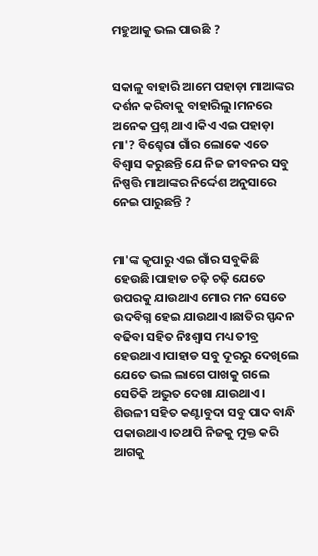ମହୁଆକୁ ଭଲ ପାଉଛି ?


ସକାଳୁ ବାହାରି ଆମେ ପହାଡ଼ା ମାଆଙ୍କର ଦର୍ଶନ କରିବାକୁ ବାହାରିଲୁ।ମନରେ ଅନେକ ପ୍ରଶ୍ନ ଥାଏ।କିଏ ଏଇ ପହାଡ଼ା ମା'? ବିଶ୍ହେରା ଗାଁର ଲୋକେ ଏତେ ବିଶ୍ଵାସ କରୁଛନ୍ତି ଯେ ନିଜ ଜୀବନର ସବୁ ନିଷ୍ପତ୍ତି ମାଆଙ୍କର ନିର୍ଦ୍ଦେଶ ଅନୁସାରେ ନେଇ ପାରୁଛନ୍ତି ?


ମା'ଙ୍କ କୃପାରୁ ଏଇ ଗାଁର ସବୁକିଛି ହେଉଛି।ପାହାଡ ଚଢ଼ି ଚଢ଼ି ଯେତେ ଉପରକୁ ଯାଉଥାଏ ମୋର ମନ ସେତେ ଉଦବିଗ୍ନ ହେଇ ଯାଉଥାଏ।ଛାତିର ସ୍ପନ୍ଦନ ବଢିବା ସହିତ ନିଃଶ୍ୱାସ ମଧ୍ୟ ତୀବ୍ର ହେଉଥାଏ।ପାହାଡ ସବୁ ଦୂରରୁ ଦେଖିଲେ ଯେତେ ଭଲ ଲାଗେ ପାଖକୁ ଗଲେ ସେତିକି ଅଦ୍ଭୁତ ଦେଖା ଯାଉଥାଏ। ଶିଉଳୀ ସହିତ କଣ୍ଟାବୁଦା ସବୁ ପାଦ ବାନ୍ଧି ପକାଉଥାଏ।ତଥାପି ନିଜକୁ ମୁକ୍ତ କରି ଆଗକୁ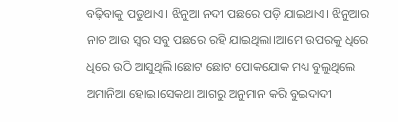ବଢ଼ିବାକୁ ପଡୁଥାଏ। ଝିନୁଆ ନଦୀ ପଛରେ ପଡ଼ି ଯାଇଥାଏ। ଝିନୁଆର ନାଚ ଆଉ ସ୍ୱର ସବୁ ପଛରେ ରହି ଯାଇଥିଲା।ଆମେ ଉପରକୁ ଧିରେ ଧିରେ ଉଠି ଆସୁଥିଲି।ଛୋଟ ଛୋଟ ପୋକଯୋକ ମଧ୍ୟ ବୁଲୁଥିଲେ ଅମାନିଆ ହୋଇ।ସେକଥା ଆଗରୁ ଅନୁମାନ କରି ବୁଇଦାଦୀ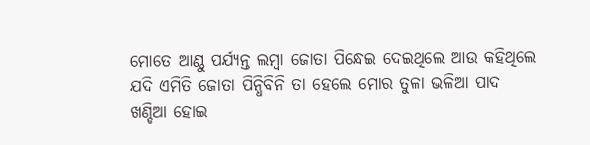ମୋତେ ଆଣ୍ଠୁ ପର୍ଯ୍ୟନ୍ତ ଲମ୍ବା ଜୋତା ପିନ୍ଧେଇ ଦେଇଥିଲେ ଆଉ କହିଥିଲେ ଯଦି ଏମିତି ଜୋତା ପିନ୍ଧିବିନି ତା ହେଲେ ମୋର ତୁଳା ଭଳିଆ ପାଦ ଖଣ୍ଡିଆ ହୋଇ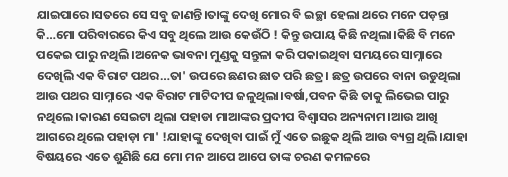ଯାଇପାରେ।ସତରେ ସେ ସବୁ ଜାଣନ୍ତି।ତାଙ୍କୁ ଦେଖି ମୋର ବି ଇଚ୍ଛା ହେଲା ଥରେ ମନେ ପଡ଼ନ୍ତା କି…ମୋ ପରିବାରରେ କିଏ ସବୁ ଥିଲେ ଆଉ କେଉଁଠି ! କିନ୍ତୁ ଉପାୟ କିଛି ନଥିଲା।କିଛି ବି ମନେ ପକେଇ ପାରୁ ନଥିଲି।ଅନେକ ଭାବନା ମୁଣ୍ଡକୁ ସନ୍ତୁଳା କରି ପକାଇଥିବା ସମୟରେ ସାମ୍ନାରେ ଦେଖିଲି ଏକ ବିରାଟ ପଥର…ତା' ଉପରେ ଛଣର ଛାତ ପରି ଛତ୍ର। ଛତ୍ର ଉପରେ ବାନା ଉଡୁଥିଲା ଆଉ ପଥର ସାମ୍ନାରେ ଏକ ବିରାଟ ମାଟିଦୀପ ଜଳୁଥିଲା।ବର୍ଷା,ପବନ କିଛି ତାକୁ ଲିଭେଇ ପାରୁ ନଥିଲେ।କାରଣ ସେଇଟା ଥିଲା ପହାଡା ମାଆଙ୍କର ପ୍ରଦୀପ ବିଶ୍ଵାସର ଅନ୍ୟନାମ।ଆଉ ଆଖି ଆଗରେ ଥିଲେ ପହାଡ଼ା ମା' !ଯାହାଙ୍କୁ ଦେଖିବା ପାଇଁ ମୁଁ ଏତେ ଇଛୁକ ଥିଲି ଆଉ ବ୍ୟଗ୍ର ଥିଲି।ଯାହା ବିଷୟରେ ଏତେ ଶୁଣିଛି ଯେ ମୋ ମନ ଆପେ ଆପେ ତାଙ୍କ ଚରଣ କମଳରେ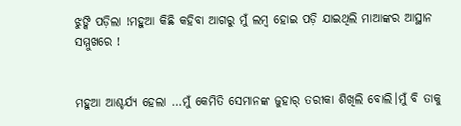ଝୁଙ୍କି ପଡ଼ିଲା !ମହୁଆ କିଛି କହିବା ଆଗରୁ ମୁଁ ଲମ୍ବ ହୋଇ ପଡ଼ି ଯାଇଥିଲି ମାଆଙ୍କର ଆସ୍ଥାନ ସମ୍ମୁଖରେ !


ମହୁଆ ଆଶ୍ଚର୍ଯ୍ୟ ହେଲା …ମୁଁ କେମିତି ସେମାନଙ୍କ ଜୁହାର୍ ତରୀକା ଶିଖିଲି ବୋଲି।ମୁଁ ବି ତାକୁ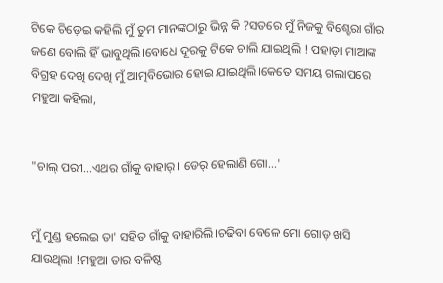ଟିକେ ଚିଡ଼େଇ କହିଲି ମୁଁ ତୁମ ମାନଙ୍କଠାରୁ ଭିନ୍ନ କି ?ସତରେ ମୁଁ ନିଜକୁ ବିଶ୍ହେରା ଗାଁର ଜଣେ ବୋଲି ହିଁ ଭାବୁଥିଲି।ବୋଧେ ଦୂରକୁ ଟିକେ ଚାଲି ଯାଇଥିଲି ! ପହାଡ଼ା ମାଆଙ୍କ ବିଗ୍ରହ ଦେଖି ଦେଖି ମୁଁ ଆତ୍ମବିଭୋର ହୋଇ ଯାଇଥିଲି।କେତେ ସମୟ ଗଲାପରେ ମହୁଆ କହିଲା,


"ଚାଲ୍ ପରୀ…ଏଥର ଗାଁକୁ ବାହାର୍। ଡେର୍ ହେଲାଣି ଗୋ…'


ମୁଁ ମୁଣ୍ଡ ହଲେଇ ତା' ସହିତ ଗାଁକୁ ବାହାରିଲି।ଚଢିବା ବେଳେ ମୋ ଗୋଡ଼ ଖସି ଯାଉଥିଲା !ମହୁଆ ତାର ବଳିଷ୍ଠ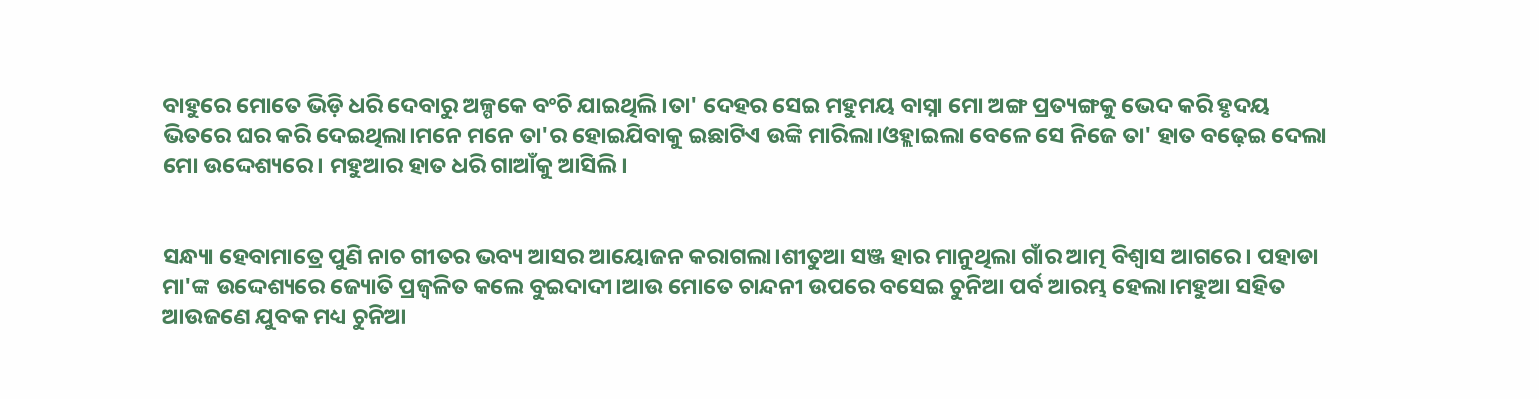ବାହୁରେ ମୋତେ ଭିଡ଼ି ଧରି ଦେବାରୁ ଅଳ୍ପକେ ବଂଚି ଯାଇଥିଲି।ତା' ଦେହର ସେଇ ମହୁମୟ ବାସ୍ନା ମୋ ଅଙ୍ଗ ପ୍ରତ୍ୟଙ୍ଗକୁ ଭେଦ କରି ହୃଦୟ ଭିତରେ ଘର କରି ଦେଇଥିଲା।ମନେ ମନେ ତା'ର ହୋଇଯିବାକୁ ଇଛାଟିଏ ଉଙ୍କି ମାରିଲା।ଓହ୍ଲାଇଲା ବେଳେ ସେ ନିଜେ ତା' ହାତ ବଢ଼େଇ ଦେଲା ମୋ ଉଦ୍ଦେଶ୍ୟରେ। ମହୁଆର ହାତ ଧରି ଗାଆଁକୁ ଆସିଲି।


ସନ୍ଧ୍ୟା ହେବାମାତ୍ରେ ପୁଣି ନାଚ ଗୀତର ଭବ୍ୟ ଆସର ଆୟୋଜନ କରାଗଲା।ଶୀତୁଆ ସଞ୍ଜ ହାର ମାନୁଥିଲା ଗାଁର ଆତ୍ମ ବିଶ୍ଵାସ ଆଗରେ। ପହାଡା ମା'ଙ୍କ ଉଦ୍ଦେଶ୍ୟରେ ଜ୍ୟୋତି ପ୍ରଜ୍ବଳିତ କଲେ ବୁଇଦାଦୀ।ଆଉ ମୋତେ ଚାନ୍ଦନୀ ଉପରେ ବସେଇ ଚୁନିଆ ପର୍ବ ଆରମ୍ଭ ହେଲା।ମହୁଆ ସହିତ ଆଉଜଣେ ଯୁବକ ମଧ୍ୟ ଚୁନିଆ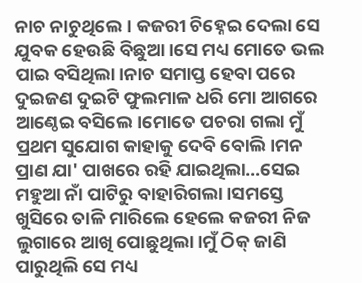ନାଚ ନାଚୁଥିଲେ। କଜରୀ ଚିହ୍ନେଇ ଦେଲା ସେ ଯୁବକ ହେଉଛି ବିଛୁଆ।ସେ ମଧ୍ୟ ମୋତେ ଭଲ ପାଇ ବସିଥିଲା।ନାଚ ସମାପ୍ତ ହେବା ପରେ ଦୁଇଜଣ ଦୁଇଟି ଫୁଲମାଳ ଧରି ମୋ ଆଗରେ ଆଣ୍ଠେଇ ବସିଲେ।ମୋତେ ପଚରା ଗଲା ମୁଁ ପ୍ରଥମ ସୁଯୋଗ କାହାକୁ ଦେବି ବୋଲି।ମନ ପ୍ରାଣ ଯା' ପାଖରେ ରହି ଯାଇଥିଲା…ସେଇ ମହୁଆ ନାଁ ପାଟିରୁ ବାହାରିଗଲା।ସମସ୍ତେ ଖୁସିରେ ତାଳି ମାରିଲେ ହେଲେ କଜରୀ ନିଜ ଲୁଗାରେ ଆଖି ପୋଛୁଥିଲା।ମୁଁ ଠିକ୍ ଜାଣି ପାରୁଥିଲି ସେ ମଧ୍ୟ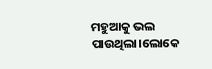ମହୁଆକୁ ଭଲ ପାଉଥିଲା।ଲୋକେ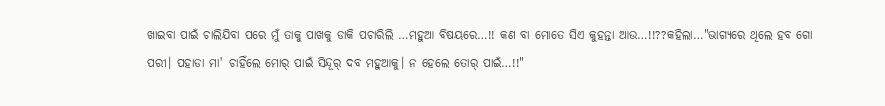ଖାଇବା ପାଇଁ ଚାଲିଯିବା ପରେ ମୁଁ ତାକୁ ପାଖକୁ ଡାକି ପଚାରିଲି …ମହୁଆ ବିଷୟରେ…!! କଣ ବା ମୋତେ ସିଏ କୁହନ୍ତା ଆଉ…!!??କହିଲା…"ଭାଗ୍ୟରେ ଥିଲେ ହବ ଗୋ ପରୀ। ପହାଡା ମା' ଚାହିଁଲେ ମୋର୍ ପାଇଁ ସିନ୍ଦୂର୍ ଦବ ମହୁଆକୁ। ନ ହେଲେ ତୋର୍ ପାଇଁ…!!"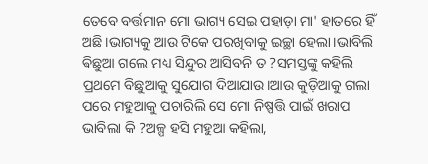ତେବେ ବର୍ତ୍ତମାନ ମୋ ଭାଗ୍ୟ ସେଇ ପହାଡ଼ା ମା' ହାତରେ ହିଁ ଅଛି।ଭାଗ୍ୟକୁ ଆଉ ଟିକେ ପରଖିବାକୁ ଇଚ୍ଛା ହେଲା।ଭାବିଲି ଵିଛୁଆ ଗଲେ ମଧ୍ୟ ସିନ୍ଦୁର ଆସିବନି ତ ?ସମସ୍ତଙ୍କୁ କହିଲି ପ୍ରଥମେ ବିଛୁଆକୁ ସୁଯୋଗ ଦିଆଯାଉ।ଆଉ କୁଡ଼ିଆକୁ ଗଲା ପରେ ମହୁଆକୁ ପଚାରିଲି ସେ ମୋ ନିଷ୍ପତ୍ତି ପାଇଁ ଖରାପ ଭାବିଲା କି ?ଅଳ୍ପ ହସି ମହୁଆ କହିଲା,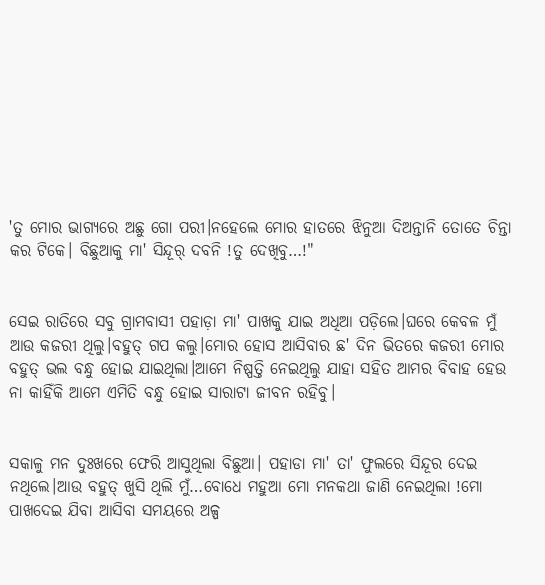'ତୁ ମୋର ଭାଗ୍ୟରେ ଅଛୁ ଗୋ ପରୀ।ନହେଲେ ମୋର ହାତରେ ଝିନୁଆ ଦିଅନ୍ତାନି ତୋତେ ଚିନ୍ତା କର ଟିକେ। ବିଛୁଆକୁ ମା' ସିନ୍ଦୂର୍ ଦବନି !ତୁ ଦେଖିବୁ…!"


ସେଇ ରାତିରେ ସବୁ ଗ୍ରାମବାସୀ ପହାଡ଼ା ମା' ପାଖକୁ ଯାଇ ଅଧିଆ ପଡ଼ିଲେ।ଘରେ କେବଳ ମୁଁ ଆଉ କଜରୀ ଥିଲୁ।ବହୁତ୍ ଗପ କଲୁ।ମୋର ହୋସ ଆସିବାର ଛ' ଦିନ ଭିତରେ କଜରୀ ମୋର ବହୁତ୍ ଭଲ ବନ୍ଧୁ ହୋଇ ଯାଇଥିଲା।ଆମେ ନିଷ୍ପତ୍ତି ନେଇଥିଲୁ ଯାହା ସହିତ ଆମର ବିବାହ ହେଉ ନା କାହିଁକି ଆମେ ଏମିତି ବନ୍ଧୁ ହୋଇ ସାରାଟା ଜୀବନ ରହିବୁ।


ସକାଳୁ ମନ ଦୁଃଖରେ ଫେରି ଆସୁଥିଲା ବିଛୁଆ। ପହାଡା ମା' ତା' ଫୁଲରେ ସିନ୍ଦୂର ଦେଇ ନଥିଲେ।ଆଉ ବହୁତ୍ ଖୁସି ଥିଲି ମୁଁ…ବୋଧେ ମହୁଆ ମୋ ମନକଥା ଜାଣି ନେଇଥିଲା !ମୋ ପାଖଦେଇ ଯିବା ଆସିବା ସମୟରେ ଅଳ୍ପ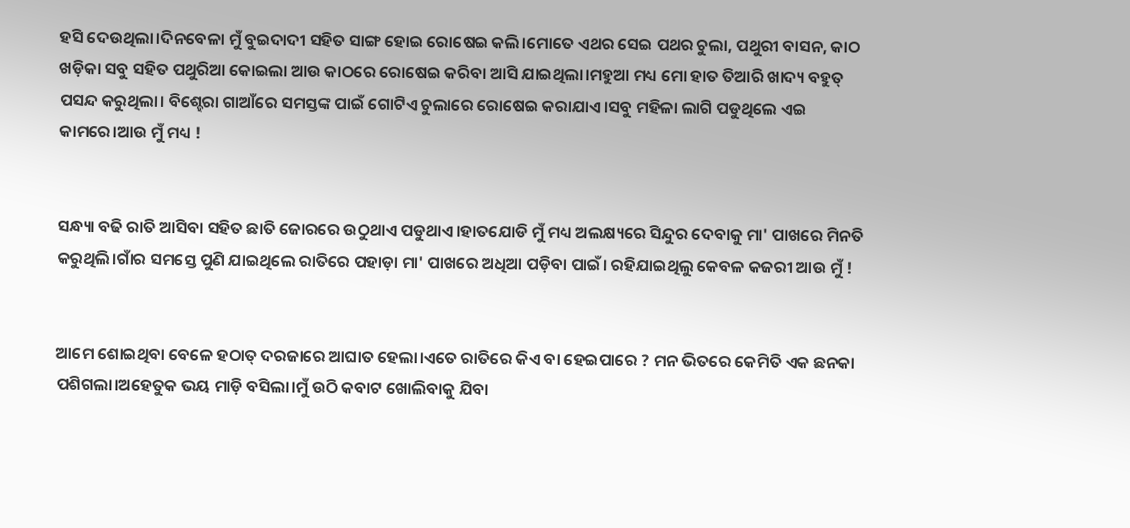ହସି ଦେଉଥିଲା।ଦିନବେଳା ମୁଁ ବୁଇଦାଦୀ ସହିତ ସାଙ୍ଗ ହୋଇ ରୋଷେଇ କଲି।ମୋତେ ଏଥର ସେଇ ପଥର ଚୁଲା, ପଥୁରୀ ବାସନ, କାଠ ଖଡ଼ିକା ସବୁ ସହିତ ପଥୁରିଆ କୋଇଲା ଆଉ କାଠରେ ରୋଷେଇ କରିବା ଆସି ଯାଇଥିଲା।ମହୁଆ ମଧ୍ୟ ମୋ ହାତ ତିଆରି ଖାଦ୍ୟ ବହୁତ୍ ପସନ୍ଦ କରୁଥିଲା। ବିଶ୍ହେରା ଗାଆଁରେ ସମସ୍ତଙ୍କ ପାଇଁ ଗୋଟିଏ ଚୁଲାରେ ରୋଷେଇ କରାଯାଏ।ସବୁ ମହିଳା ଲାଗି ପଡୁଥିଲେ ଏଇ କାମରେ।ଆଉ ମୁଁ ମଧ୍ୟ !


ସନ୍ଧ୍ୟା ବଢି ରାତି ଆସିବା ସହିତ ଛାତି ଜୋରରେ ଉଠୁଥାଏ ପଡୁଥାଏ।ହାତଯୋଡି ମୁଁ ମଧ୍ୟ ଅଲକ୍ଷ୍ୟରେ ସିନ୍ଦୁର ଦେବାକୁ ମା' ପାଖରେ ମିନତି କରୁଥିଲି।ଗାଁର ସମସ୍ତେ ପୁଣି ଯାଇଥିଲେ ରାତିରେ ପହାଡ଼ା ମା' ପାଖରେ ଅଧିଆ ପଡ଼ିବା ପାଇଁ। ରହିଯାଇଥିଲୁ କେବଳ କଜରୀ ଆଉ ମୁଁ !


ଆମେ ଶୋଇଥିବା ବେଳେ ହଠାତ୍ ଦରଜାରେ ଆଘାତ ହେଲା।ଏତେ ରାତିରେ କିଏ ବା ହେଇପାରେ ? ମନ ଭିତରେ କେମିତି ଏକ ଛନକା ପଶିଗଲା।ଅହେତୁକ ଭୟ ମାଡ଼ି ବସିଲା।ମୁଁ ଉଠି କବାଟ ଖୋଲିବାକୁ ଯିବା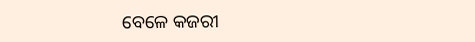ବେଳେ କଜରୀ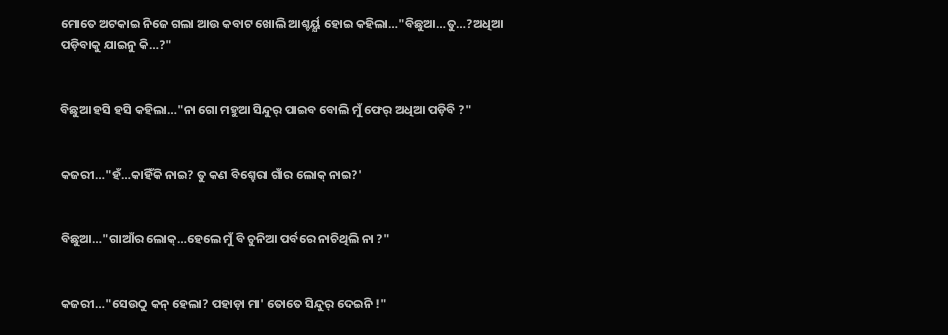ମୋତେ ଅଟକାଇ ନିଜେ ଗଲା ଆଉ କବାଟ ଖୋଲି ଆଶ୍ଚର୍ୟ୍ଯ ହୋଇ କହିଲା…"ବିଛୁଆ…ତୁ…?ଅଧିଆ ପଡ଼ିବାକୁ ଯାଇନୁ କି…?"


ବିଛୁଆ ହସି ହସି କହିଲା…"ନା ଗୋ ମହୁଆ ସିନ୍ଦୁର୍ ପାଇବ ବୋଲି ମୁଁ ଫେର୍ ଅଧିଆ ପଡ଼ିବି ?"


କଜରୀ…"ହଁ…କାହିଁକି ନାଇ? ତୁ କଣ ବିଶ୍ହେରା ଗାଁର ଲୋକ୍ ନାଇ?'


ବିଛୁଆ…"ଗାଆଁର ଲୋକ୍…ହେଲେ ମୁଁ ବି ଚୁନିଆ ପର୍ବରେ ନାଚିଥିଲି ନା ?"


କଜରୀ…"ସେଉଠୁ କନ୍ ହେଲା? ପହାଡ଼ା ମା' ତୋତେ ସିନ୍ଦୁର୍ ଦେଇନି !"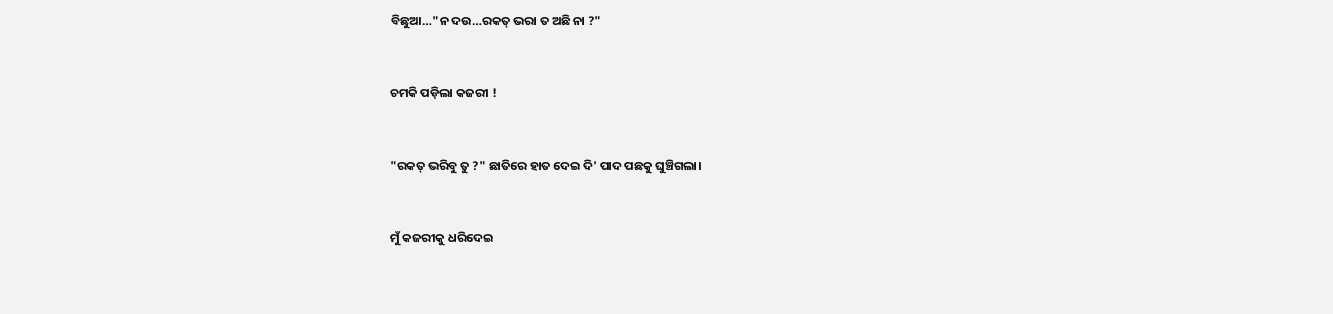ବିଛୁଆ…"ନ ଦଉ…ରକତ୍ ଭରା ତ ଅଛି ନା ?"


ଚମକି ପଡ଼ିଲା କଜରୀ !


"ରକତ୍ ଭରିବୁ ତୁ ?" ଛାତିରେ ହାତ ଦେଇ ଦି' ପାଦ ପଛକୁ ଘୁଞ୍ଚିଗଲା।


ମୁଁ କଜରୀକୁ ଧରିଦେଇ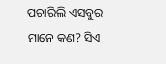ପଚାରିଲି ଏସବୁର ମାନେ କଣ? ସିଏ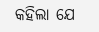କହିଲା ଯେ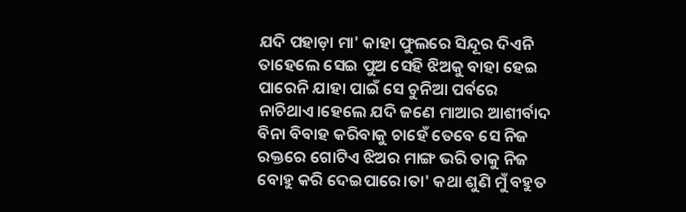ଯଦି ପହାଡ଼ା ମା' କାହା ଫୁଲରେ ସିନ୍ଦୂର ଦିଏନି ତାହେଲେ ସେଇ ପୁଅ ସେହି ଝିଅକୁ ବାହା ହେଇ ପାରେନି ଯାହା ପାଇଁ ସେ ଚୁନିଆ ପର୍ବରେ ନାଚିଥାଏ।ହେଲେ ଯଦି ଜଣେ ମାଆର ଆଶୀର୍ବାଦ ବିନା ବିବାହ କରିବାକୁ ଚାହେଁ ତେବେ ସେ ନିଜ ରକ୍ତରେ ଗୋଟିଏ ଝିଅର ମାଙ୍ଗ ଭରି ତାକୁ ନିଜ ବୋହୁ କରି ଦେଇପାରେ।ତା' କଥା ଶୁଣି ମୁଁ ବହୁତ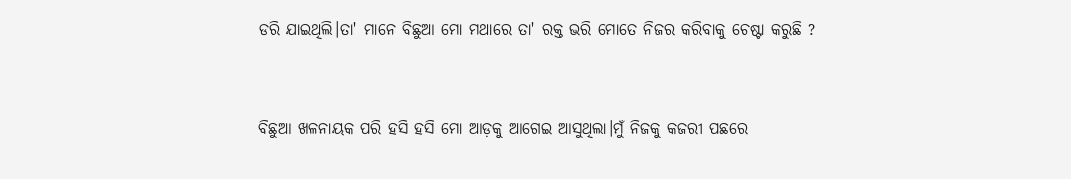ଡରି ଯାଇଥିଲି।ତା' ମାନେ ବିଛୁଆ ମୋ ମଥାରେ ତା' ରକ୍ତ ଭରି ମୋତେ ନିଜର କରିବାକୁ ଚେଷ୍ଟା କରୁଛି ?


ବିଛୁଆ ଖଳନାୟକ ପରି ହସି ହସି ମୋ ଆଡ଼କୁ ଆଗେଇ ଆସୁଥିଲା।ମୁଁ ନିଜକୁ କଜରୀ ପଛରେ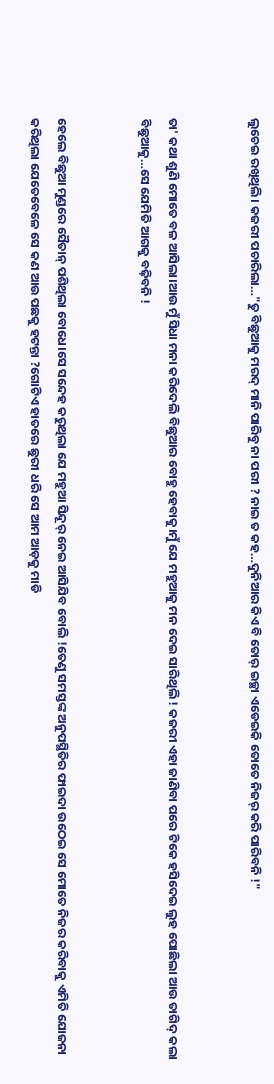ଲୁଚେଇ ରଖିଥିଲି। କଜରୀ ପଚାରିଲା…"ତୁ ବିଛୁଆକୁ ମରଦ୍ ମାନି ପାରିବୁ ନା ପରୀ ? ନାଇ ତ କହ…ଦୁନିଆର କିଏ ବି ତୋର୍ ଇଚ୍ଛା ଏଡେଇକି ତୋତେ ନିଜର୍ କରି ପାରିବନି !"


ତା' କଥା ଶୁଣି ମୋତେ ବଳ ଆସିଲା।ଆଉ ମୁଁ ସିଧା ମନା କରିଦେଲି ବିଛୁଆର ବୋହୁ ହେବାକୁ।ମୁଁ ଯେ ମହୁଆକୁ ମନ ଦେଇ ସାରିଥିଲି ! କଜରୀ ଏହା ଜାଣିବା ପରେ ଟିକେ ହସିଦେଇ ଲୁହ ପୋଛିଲା ଆଉ ତାଗିଦ୍ କଲା ବିଛୁଆକୁ…ସେ ଯେମିତି ଆଗକୁ ବଢ଼ିବନି !


ହେଲେ ବିଛୁଆ ମୁଣ୍ଡରେ ସୈତାନ୍ ପଶିଥିଲା ବୋଧେ।ସେ ସନ୍ଦେହ କରୁଥିଲା ଯେ ମହୁଆ ସିନ୍ଦୂର୍ ନେଇ ଆସିଯିବ ବୋଲି !ତେଣୁ ସମସ୍ତଙ୍କ ଅନୁପସ୍ଥିତିର ଫାଇଦା ଉଠେଇ ସେ ମୋତେ ନିଜର କରିବାକୁ ଏମିତି ଯୋଜନା କରିଥିଲା ଯେତେବେଳେ ସେ କଣ ଆଉ ପଛକୁ ହଟନ୍ତା ?ଗୋଟିଏ ହାତରେ ଛୁରୀ ଧରି ସେ ଆମ ଆଡ଼କୁ ମାଡି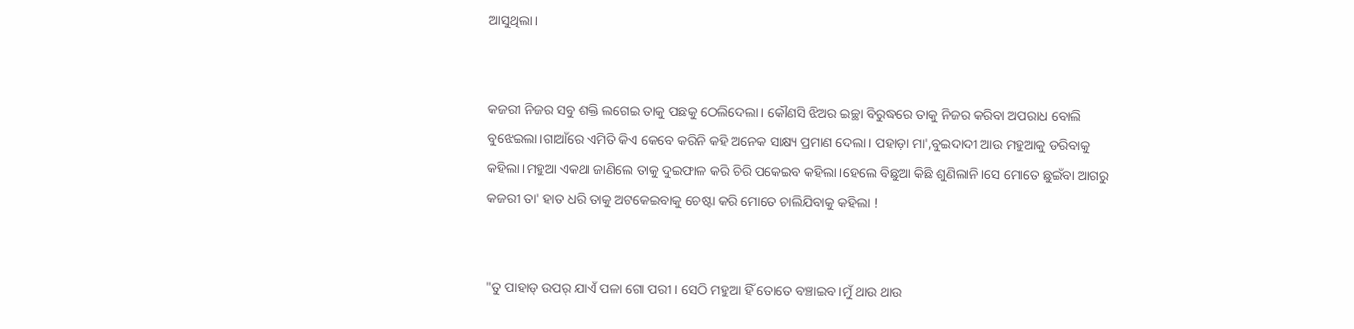ଆସୁଥିଲା।


କଜରୀ ନିଜର ସବୁ ଶକ୍ତି ଲଗେଇ ତାକୁ ପଛକୁ ଠେଲିଦେଲା। କୌଣସି ଝିଅର ଇଚ୍ଛା ବିରୁଦ୍ଧରେ ତାକୁ ନିଜର କରିବା ଅପରାଧ ବୋଲି ବୁଝେଇଲା।ଗାଆଁରେ ଏମିତି କିଏ କେବେ କରିନି କହି ଅନେକ ସାକ୍ଷ୍ୟ ପ୍ରମାଣ ଦେଲା। ପହାଡ଼ା ମା',ବୁଇଦାଦୀ ଆଉ ମହୁଆକୁ ଡରିବାକୁ କହିଲା।ମହୁଆ ଏକଥା ଜାଣିଲେ ତାକୁ ଦୁଇଫାଳ କରି ଚିରି ପକେଇବ କହିଲା।ହେଲେ ବିଛୁଆ କିଛି ଶୁଣିଲାନି।ସେ ମୋତେ ଛୁଇଁବା ଆଗରୁ କଜରୀ ତା' ହାତ ଧରି ତାକୁ ଅଟକେଇବାକୁ ଚେଷ୍ଟା କରି ମୋତେ ଚାଲିଯିବାକୁ କହିଲା !


"ତୁ ପାହାଡ୍ ଉପର୍ ଯାଏଁ ପଳା ଗୋ ପରୀ। ସେଠି ମହୁଆ ହିଁ ତୋତେ ବଞ୍ଚାଇବ।ମୁଁ ଥାଉ ଥାଉ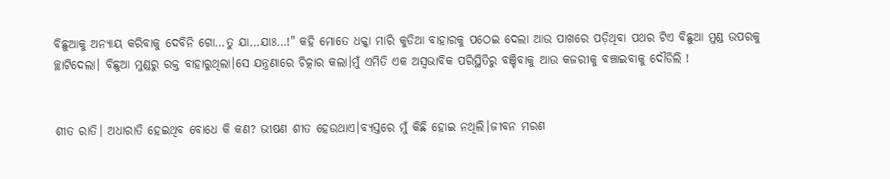ବିଛୁଆକୁ ଅନ୍ୟାୟ କରିବାକୁ ଦେବିନି ଗୋ…ତୁ ଯା…ଯାଃ…!" କହି ମୋତେ ଧକ୍କା ମାରି କୁଡିଆ ବାହାରକୁ ପଠେଇ ଦେଲା ଆଉ ପାଖରେ ପଡ଼ିଥିବା ପଥର ଟିଏ ବିଛୁଆ ମୁଣ୍ଡ ଉପରକୁ ଚ୍ଛାଟିଦେଲା। ବିଛୁଆ ମୁଣ୍ଡରୁ ରକ୍ତ ବାହାରୁଥିଲା।ସେ ଯନ୍ତ୍ରଣାରେ ଚିତ୍କାର କଲା।ମୁଁ ଏମିତି ଏକ ଅସ୍ବଭାବିକ ପରିସ୍ଥିତିରୁ ବଞ୍ଚିବାକୁ ଆଉ କଜରୀକୁ ବଞ୍ଚାଇବାକୁ ଦୌଡିଲି !


ଶୀତ ରାତି। ଅଧାରାତି ହେଇଥିବ ବୋଧେ କି କଣ? ଭୀଷଣ ଶୀତ ହେଉଥାଏ।ବ୍ୟସ୍ତରେ ମୁଁ କିଛି ହୋଇ ନଥିଲି।ଜୀବନ ମରଣ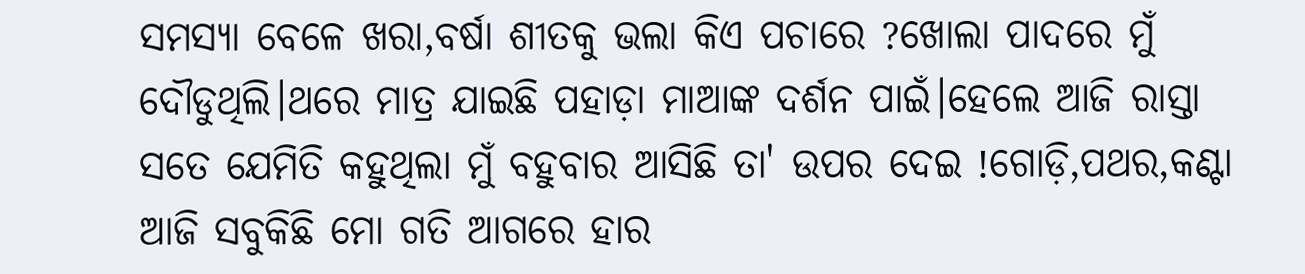ସମସ୍ୟା ବେଳେ ଖରା,ବର୍ଷା ଶୀତକୁ ଭଲା କିଏ ପଚାରେ ?ଖୋଲା ପାଦରେ ମୁଁ ଦୌଡୁଥିଲି।ଥରେ ମାତ୍ର ଯାଇଛି ପହାଡ଼ା ମାଆଙ୍କ ଦର୍ଶନ ପାଇଁ।ହେଲେ ଆଜି ରାସ୍ତା ସତେ ଯେମିତି କହୁଥିଲା ମୁଁ ବହୁବାର ଆସିଛି ତା' ଉପର ଦେଇ !ଗୋଡ଼ି,ପଥର,କଣ୍ଟା ଆଜି ସବୁକିଛି ମୋ ଗତି ଆଗରେ ହାର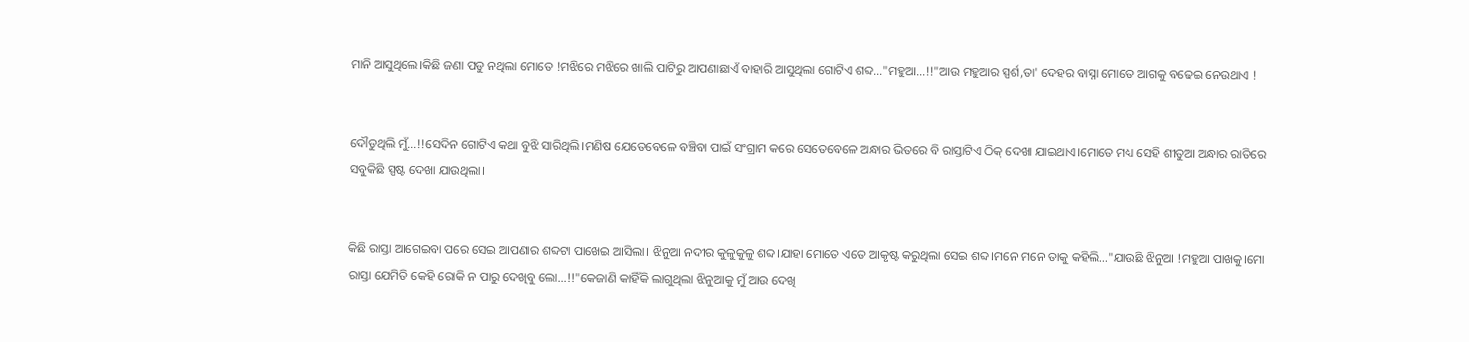ମାନି ଆସୁଥିଲେ।କିଛି ଜଣା ପଡୁ ନଥିଲା ମୋତେ !ମଝିରେ ମଝିରେ ଖାଲି ପାଟିରୁ ଆପଣାଛାଏଁ ବାହାରି ଆସୁଥିଲା ଗୋଟିଏ ଶବ୍ଦ…"ମହୁଆ…!!"ଆଉ ମହୁଆର ସ୍ପର୍ଶ,ତା' ଦେହର ବାସ୍ନା ମୋତେ ଆଗକୁ ବଢେଇ ନେଉଥାଏ !


ଦୌଡୁଥିଲି ମୁଁ…!!ସେଦିନ ଗୋଟିଏ କଥା ବୁଝି ସାରିଥିଲି।ମଣିଷ ଯେତେବେଳେ ବଞ୍ଚିବା ପାଇଁ ସଂଗ୍ରାମ କରେ ସେତେବେଳେ ଅନ୍ଧାର ଭିତରେ ବି ରାସ୍ତାଟିଏ ଠିକ୍ ଦେଖା ଯାଇଥାଏ।ମୋତେ ମଧ୍ୟ ସେହି ଶୀତୁଆ ଅନ୍ଧାର ରାତିରେ ସବୁକିଛି ସ୍ପଷ୍ଟ ଦେଖା ଯାଉଥିଲା।


କିଛି ରାସ୍ତା ଆଗେଇବା ପରେ ସେଇ ଆପଣାର ଶବ୍ଦଟା ପାଖେଇ ଆସିଲା। ଝିନୁଆ ନଦୀର କୁଳୁକୁଳୁ ଶବ୍ଦ।ଯାହା ମୋତେ ଏତେ ଆକୃଷ୍ଟ କରୁଥିଲା ସେଇ ଶବ୍ଦ।ମନେ ମନେ ତାକୁ କହିଲି…"ଯାଉଛି ଝିନୁଆ !ମହୁଆ ପାଖକୁ।ମୋ ରାସ୍ତା ଯେମିତି କେହି ରୋକି ନ ପାରୁ ଦେଖିବୁ ଲୋ…!!"କେଜାଣି କାହିଁକି ଲାଗୁଥିଲା ଝିନୁଆକୁ ମୁଁ ଆଉ ଦେଖି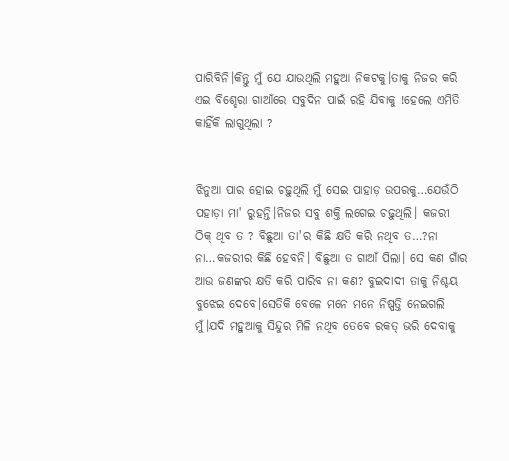ପାରିବିନି।କିନ୍ତୁ ମୁଁ ଯେ ଯାଉଥିଲି ମହୁଆ ନିକଟକୁ।ତାକୁ ନିଜର କରି ଏଇ ବିଶ୍ହେରା ଗାଆଁରେ ସବୁଦିନ ପାଇଁ ରହି ଯିବାକୁ !ହେଲେ ଏମିତି କାହିଁକି ଲାଗୁଥିଲା ?


ଝିନୁଆ ପାର ହୋଇ ଚଢ଼ୁଥିଲି ମୁଁ ସେଇ ପାହାଡ଼ ଉପରକୁ…ଯେଉଁଠି ପହାଡ଼ା ମା' ରୁହନ୍ତି।ନିଜର ସବୁ ଶକ୍ତି ଲଗେଇ ଚଢ଼ୁଥିଲି। କଜରୀ ଠିକ୍ ଥିବ ତ ? ବିଛୁଆ ତା'ର କିଛି କ୍ଷତି କରି ନଥିବ ତ…?ନା ନା…କଜରୀର କିଛି ହେବନି। ବିଛୁଆ ତ ଗାଆଁ ପିଲା। ସେ କଣ ଗାଁର ଆଉ ଜଣଙ୍କର କ୍ଷତି କରି ପାରିବ ନା କଣ? ବୁଇଦାଦୀ ତାକୁ ନିଶ୍ଚୟ ବୁଝେଇ ଦେବେ।ସେତିକି ବେଳେ ମନେ ମନେ ନିଷ୍ପତ୍ତି ନେଇଗଲି ମୁଁ।ଯଦି ମହୁଆକୁ ସିନ୍ଦୁର ମିଳି ନଥିବ ତେବେ ରକତ୍ ଭରି ଦେବାକୁ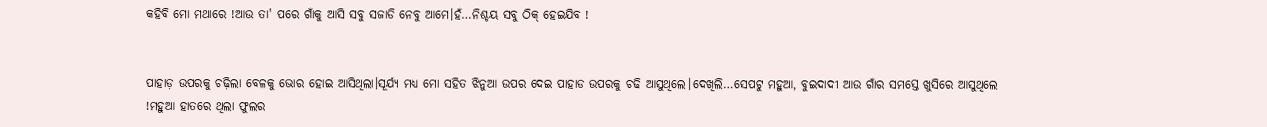କହିବି ମୋ ମଥାରେ !ଆଉ ତା' ପରେ ଗାଁକୁ ଆସି ସବୁ ସଜାଡି ନେବୁ ଆମେ।ହଁ…ନିଶ୍ଚୟ ସବୁ ଠିକ୍ ହେଇଯିବ !


ପାହାଡ଼ ଉପରକୁ ଚଢ଼ିଲା ବେଳକୁ ଭୋର ହୋଇ ଆସିଥିଲା।ସୂର୍ଯ୍ୟ ମଧ୍ୟ ମୋ ସହିତ ଝିନୁଆ ଉପର ଦେଇ ପାହାଡ ଉପରକୁ ଚଢି ଆସୁଥିଲେ।ଦେଖିଲି…ସେପଟୁ ମହୁଆ, ବୁଇଦାଦୀ ଆଉ ଗାଁର ସମସ୍ତେ ଖୁସିରେ ଆସୁଥିଲେ !ମହୁଆ ହାତରେ ଥିଲା ଫୁଲର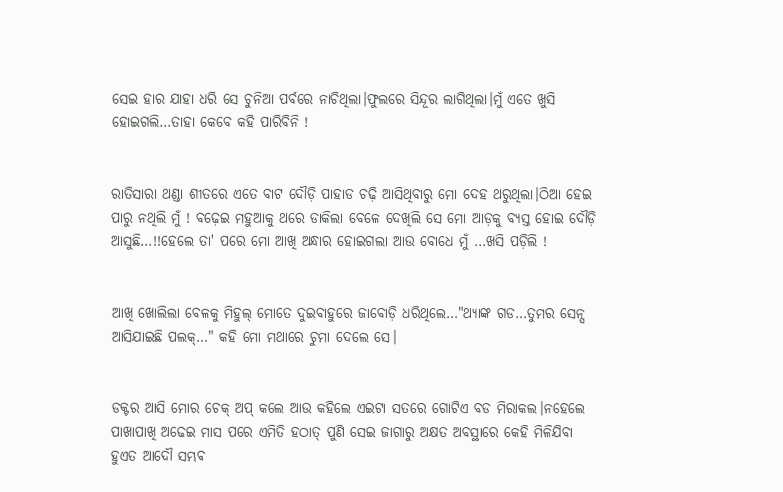ସେଇ ହାର ଯାହା ଧରି ସେ ଚୁନିଆ ପର୍ବରେ ନାଚିଥିଲା।ଫୁଲରେ ସିନ୍ଦୂର ଲାଗିଥିଲା।ମୁଁ ଏତେ ଖୁସି ହୋଇଗଲି…ତାହା କେବେ କହି ପାରିବିନି !


ରାତିସାରା ଥଣ୍ଡା ଶୀତରେ ଏତେ ବାଟ ଦୌଡ଼ି ପାହାଡ ଚଢ଼ି ଆସିଥିବାରୁ ମୋ ଦେହ ଥରୁଥିଲା।ଠିଆ ହେଇ ପାରୁ ନଥିଲି ମୁଁ ! ବଢ଼େଇ ମହୁଆକୁ ଥରେ ଡାକିଲା ବେଳେ ଦେଖିଲି ସେ ମୋ ଆଡ଼କୁ ବ୍ୟସ୍ତ ହୋଇ ଦୌଡ଼ି ଆସୁଛି…!!ହେଲେ ତା' ପରେ ମୋ ଆଖି ଅନ୍ଧାର ହୋଇଗଲା ଆଉ ବୋଧେ ମୁଁ …ଖସି ପଡ଼ିଲି !


ଆଖି ଖୋଲିଲା ବେଳକୁ ମିହୁଲ୍ ମୋତେ ଦୁଇବାହୁରେ ଜାବୋଡ଼ି ଧରିଥିଲେ…"ଥ୍ୟାଙ୍କ ଗଡ…ତୁମର ସେନ୍ସ ଆସିଯାଇଛି ପଲକ୍…" କହି ମୋ ମଥାରେ ଚୁମା ଦେଲେ ସେ।


ଡକ୍ଟର ଆସି ମୋର ଚେକ୍ ଅପ୍ କଲେ ଆଉ କହିଲେ ଏଇଟା ସତରେ ଗୋଟିଏ ବଡ ମିରାକଲ।ନହେଲେ ପାଖାପାଖି ଅଢେଇ ମାସ ପରେ ଏମିତି ହଠାତ୍ ପୁଣି ସେଇ ଜାଗାରୁ ଅକ୍ଷତ ଅବସ୍ଥାରେ କେହି ମିଳିଯିବା ହୁଏତ ଆଦୌ ସମ୍ଭଵ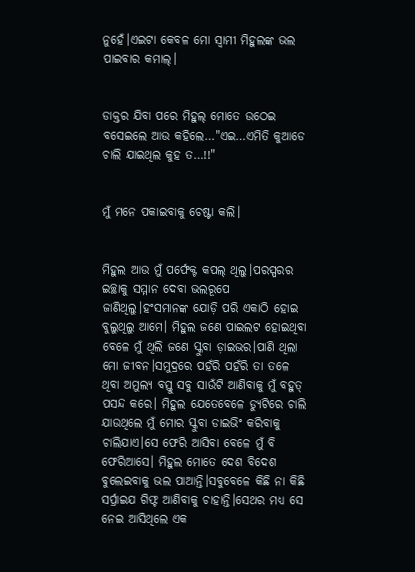ନୁହେଁ।ଏଇଟା କେବଳ ମୋ ସ୍ବାମୀ ମିହୁଲଙ୍କ ଭଲ ପାଇବାର କମାଲ୍।


ଡାକ୍ତର ଯିବା ପରେ ମିହୁଲ୍ ମୋତେ ଉଠେଇ ବସେଇଲେ ଆଉ କହିଲେ…"ଏଇ…ଏମିତି କୁଆଡେ ଚାଲି ଯାଇଥିଲ କୁହ ତ…!!"


ମୁଁ ମନେ ପକାଇବାକୁ ଚେଷ୍ଟା କଲି।


ମିହୁଲ ଆଉ ମୁଁ ପର୍ଫେକ୍ଟ କପଲ୍ ଥିଲୁ।ପରସ୍ପରର ଇଚ୍ଛାକୁ ସମ୍ମାନ ଦେବା ଭଲରୂପେ ଜାଣିଥିଲୁ।ହଂସମାନଙ୍କ ଯୋଡ଼ି ପରି ଏକାଠି ହୋଇ ବୁଲୁଥିଲୁ ଆମେ। ମିହୁଲ ଜଣେ ପାଇଲଟ ହୋଇଥିବା ବେଳେ ମୁଁ ଥିଲି ଜଣେ ସ୍କୁବା ଡ଼ାଇଭର।ପାଣି ଥିଲା ମୋ ଜୀବନ।ସମୁଦ୍ରରେ ପହଁରି ପହଁରି ତା ତଳେ ଥିବା ଅମୁଲ୍ୟ ବସ୍ତୁ ସବୁ ସାଉଁଟି ଆଣିବାକୁ ମୁଁ ବହୁତ୍ ପସନ୍ଦ କରେ। ମିହୁଲ ଯେତେବେଳେ ଡ୍ୟୁଟିରେ ଚାଲି ଯାଉଥିଲେ ମୁଁ ମୋର ସ୍କୁବା ଡାଇଭିଂ କରିବାକୁ ଚାଲିଯାଏ।ସେ ଫେରି ଆସିବା ବେଳେ ମୁଁ ବି ଫେରିଆସେ। ମିହୁଲ ମୋତେ ଦେଶ ବିଦେଶ ବୁଲେଇବାକୁ ଭଲ ପାଆନ୍ତି।ସବୁବେଳେ କିଛି ନା କିଛି ସର୍ପ୍ରାଇଯ ଗିଫ୍ଟ ଆଣିବାକୁ ଚାହାନ୍ତି।ସେଥର ମଧ୍ୟ ସେ ନେଇ ଆସିଥିଲେ ଏକ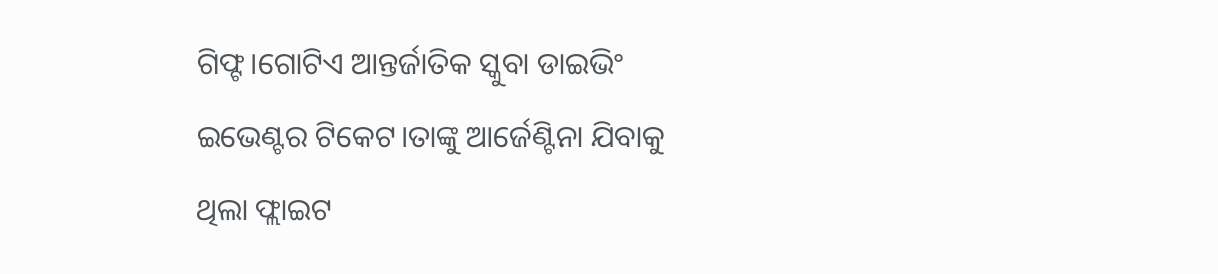ଗିଫ୍ଟ।ଗୋଟିଏ ଆନ୍ତର୍ଜାତିକ ସ୍କୁବା ଡାଇଭିଂ ଇଭେଣ୍ଟର ଟିକେଟ।ତାଙ୍କୁ ଆର୍ଜେଣ୍ଟିନା ଯିବାକୁ ଥିଲା ଫ୍ଲାଇଟ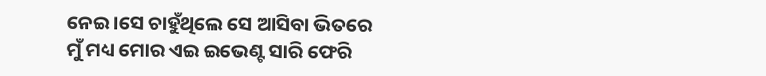ନେଇ।ସେ ଚାହୁଁଥିଲେ ସେ ଆସିବା ଭିତରେ ମୁଁ ମଧ୍ୟ ମୋର ଏଇ ଇଭେଣ୍ଟ ସାରି ଫେରି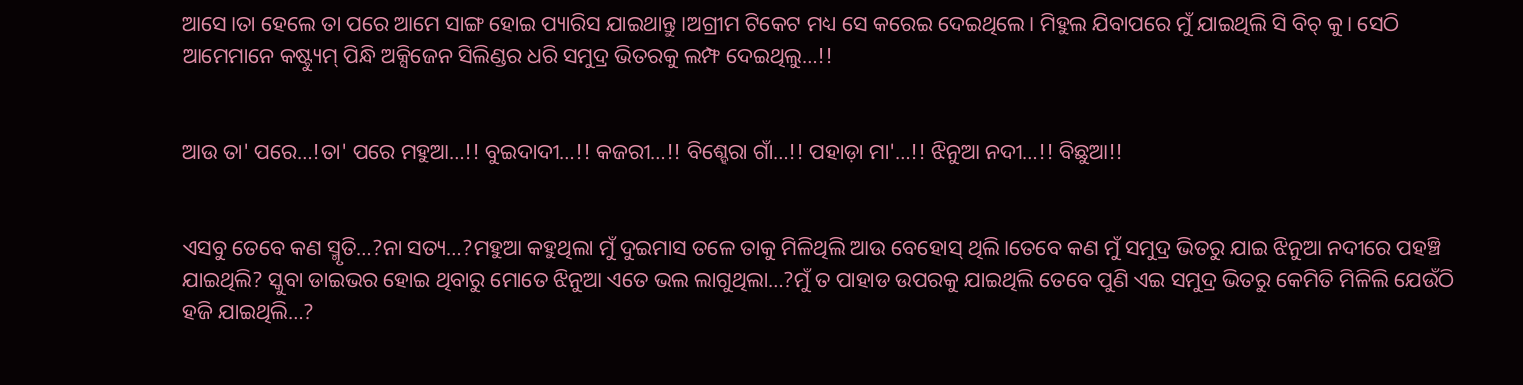ଆସେ।ତା ହେଲେ ତା ପରେ ଆମେ ସାଙ୍ଗ ହୋଇ ପ୍ୟାରିସ ଯାଇଥାନ୍ତୁ।ଅଗ୍ରୀମ ଟିକେଟ ମଧ୍ୟ ସେ କରେଇ ଦେଇଥିଲେ। ମିହୁଲ ଯିବାପରେ ମୁଁ ଯାଇଥିଲି ସି ବିଚ୍ କୁ। ସେଠି ଆମେମାନେ କଷ୍ଟ୍ୟୁମ୍ ପିନ୍ଧି ଅକ୍ସିଜେନ ସିଲିଣ୍ଡର ଧରି ସମୁଦ୍ର ଭିତରକୁ ଲମ୍ଫ ଦେଇଥିଲୁ…!!


ଆଉ ତା' ପରେ…!ତା' ପରେ ମହୁଆ…!! ବୁଇଦାଦୀ…!! କଜରୀ…!! ବିଶ୍ହେରା ଗାଁ…!! ପହାଡ଼ା ମା'…!! ଝିନୁଆ ନଦୀ…!! ବିଛୁଆ!!


ଏସବୁ ତେବେ କଣ ସ୍ମୃତି…?ନା ସତ୍ୟ…?ମହୁଆ କହୁଥିଲା ମୁଁ ଦୁଇମାସ ତଳେ ତାକୁ ମିଳିଥିଲି ଆଉ ବେହୋସ୍ ଥିଲି।ତେବେ କଣ ମୁଁ ସମୁଦ୍ର ଭିତରୁ ଯାଇ ଝିନୁଆ ନଦୀରେ ପହଞ୍ଚି ଯାଇଥିଲି? ସ୍କୁବା ଡାଇଭର ହୋଇ ଥିବାରୁ ମୋତେ ଝିନୁଆ ଏତେ ଭଲ ଲାଗୁଥିଲା…?ମୁଁ ତ ପାହାଡ ଉପରକୁ ଯାଇଥିଲି ତେବେ ପୁଣି ଏଇ ସମୁଦ୍ର ଭିତରୁ କେମିତି ମିଳିଲି ଯେଉଁଠି ହଜି ଯାଇଥିଲି…?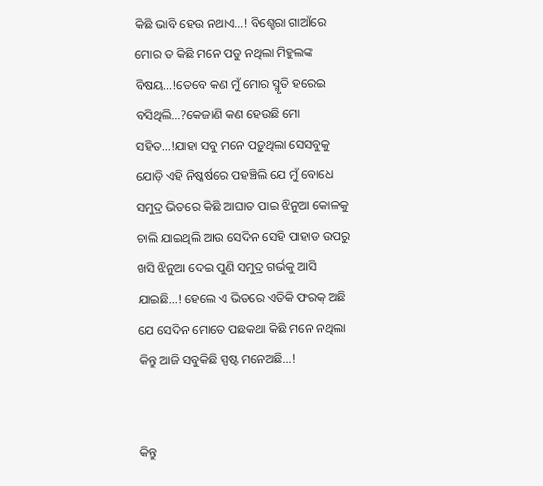କିଛି ଭାବି ହେଉ ନଥାଏ…! ବିଶ୍ହେରା ଗାଆଁରେ ମୋର ତ କିଛି ମନେ ପଡୁ ନଥିଲା ମିହୁଲଙ୍କ ବିଷୟ…!ତେବେ କଣ ମୁଁ ମୋର ସ୍ମୃତି ହରେଇ ବସିଥିଲି…?କେଜାଣି କଣ ହେଉଛି ମୋ ସହିତ…!ଯାହା ସବୁ ମନେ ପଡ଼ୁଥିଲା ସେସବୁକୁ ଯୋଡ଼ି ଏହି ନିଷ୍କର୍ଷରେ ପହଞ୍ଚିଲି ଯେ ମୁଁ ବୋଧେ ସମୁଦ୍ର ଭିତରେ କିଛି ଆଘାତ ପାଇ ଝିନୁଆ କୋଳକୁ ଚାଲି ଯାଇଥିଲି ଆଉ ସେଦିନ ସେହି ପାହାଡ ଉପରୁ ଖସି ଝିନୁଆ ଦେଇ ପୁଣି ସମୁଦ୍ର ଗର୍ଭକୁ ଆସି ଯାଇଛି…! ହେଲେ ଏ ଭିତରେ ଏତିକି ଫରକ୍ ଅଛି ଯେ ସେଦିନ ମୋତେ ପଛକଥା କିଛି ମନେ ନଥିଲା କିନ୍ତୁ ଆଜି ସବୁକିଛି ସ୍ପଷ୍ଟ ମନେଅଛି…!


କିନ୍ତୁ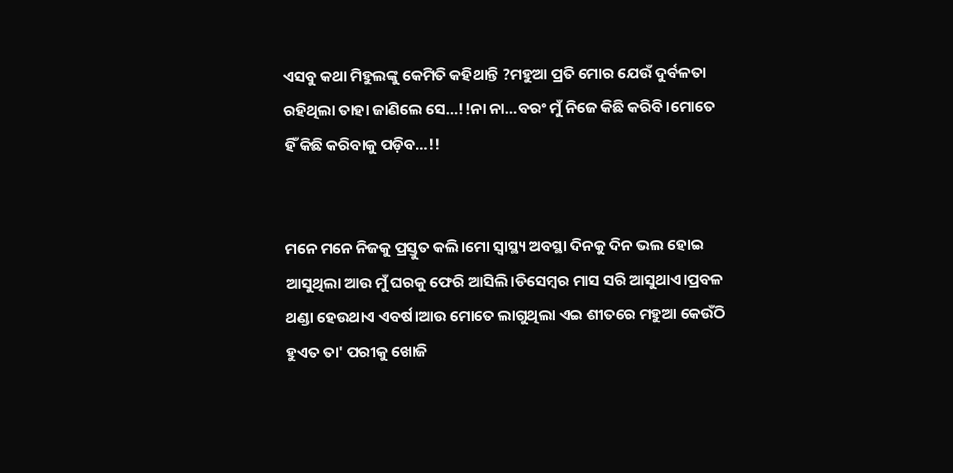ଏସବୁ କଥା ମିହୁଲଙ୍କୁ କେମିତି କହିଥାନ୍ତି ?ମହୁଆ ପ୍ରତି ମୋର ଯେଉଁ ଦୁର୍ବଳତା ରହିଥିଲା ତାହା ଜାଣିଲେ ସେ…!!ନା ନା…ବରଂ ମୁଁ ନିଜେ କିଛି କରିବି।ମୋତେ ହିଁ କିଛି କରିବାକୁ ପଡ଼ିବ…!!


ମନେ ମନେ ନିଜକୁ ପ୍ରସ୍ତୁତ କଲି।ମୋ ସ୍ବାସ୍ଥ୍ୟ ଅବସ୍ଥା ଦିନକୁ ଦିନ ଭଲ ହୋଇ ଆସୁଥିଲା ଆଉ ମୁଁ ଘରକୁ ଫେରି ଆସିଲି।ଡିସେମ୍ବର ମାସ ସରି ଆସୁଥାଏ।ପ୍ରବଳ ଥଣ୍ଡା ହେଉଥାଏ ଏବର୍ଷ।ଆଉ ମୋତେ ଲାଗୁଥିଲା ଏଇ ଶୀତରେ ମହୁଆ କେଉଁଠି ହୁଏତ ତା' ପରୀକୁ ଖୋଜି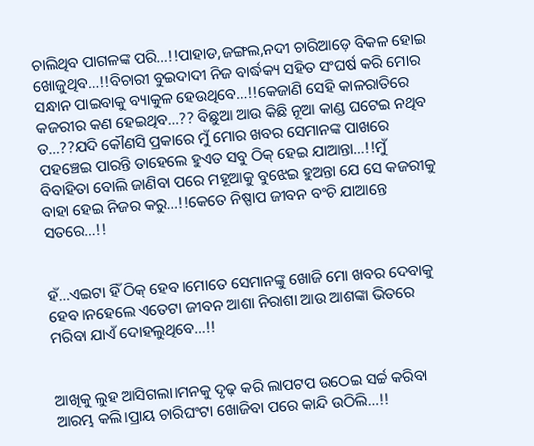ଚାଲିଥିବ ପାଗଳଙ୍କ ପରି…!!ପାହାଡ,ଜଙ୍ଗଲ,ନଦୀ ଚାରିଆଡ଼େ ବିକଳ ହୋଇ ଖୋଜୁଥିବ…!!ବିଚାରୀ ବୁଇଦାଦୀ ନିଜ ବାର୍ଦ୍ଧକ୍ୟ ସହିତ ସଂଘର୍ଷ କରି ମୋର ସନ୍ଧାନ ପାଇବାକୁ ବ୍ୟାକୁଳ ହେଉଥିବେ…!!କେଜାଣି ସେହି କାଳରାତିରେ କଜରୀର କଣ ହେଇଥିବ…?? ବିଛୁଆ ଆଉ କିଛି ନୂଆ କାଣ୍ଡ ଘଟେଇ ନଥିବ ତ…??ଯଦି କୌଣସି ପ୍ରକାରେ ମୁଁ ମୋର ଖବର ସେମାନଙ୍କ ପାଖରେ ପହଞ୍ଚେଇ ପାରନ୍ତି ତାହେଲେ ହୁଏତ ସବୁ ଠିକ୍ ହେଇ ଯାଆନ୍ତା…!!ମୁଁ ବିବାହିତା ବୋଲି ଜାଣିବା ପରେ ମହୂଆକୁ ବୁଝେଇ ହୁଅନ୍ତା ଯେ ସେ କଜରୀକୁ ବାହା ହେଇ ନିଜର କରୁ…!!କେତେ ନିଷ୍ପାପ ଜୀବନ ବଂଚି ଯାଆନ୍ତେ ସତରେ…!!


ହଁ…ଏଇଟା ହିଁ ଠିକ୍ ହେବ।ମୋତେ ସେମାନଙ୍କୁ ଖୋଜି ମୋ ଖବର ଦେବାକୁ ହେବ।ନହେଲେ ଏତେଟା ଜୀବନ ଆଶା ନିରାଶା ଆଉ ଆଶଙ୍କା ଭିତରେ ମରିବା ଯାଏଁ ଦୋହଲୁଥିବେ…!!


ଆଖିକୁ ଲୁହ ଆସିଗଲା।ମନକୁ ଦୃଢ଼ କରି ଲାପଟପ ଉଠେଇ ସର୍ଚ୍ଚ କରିବା ଆରମ୍ଭ କଲି।ପ୍ରାୟ ଚାରିଘଂଟା ଖୋଜିବା ପରେ କାନ୍ଦି ଉଠିଲି…!!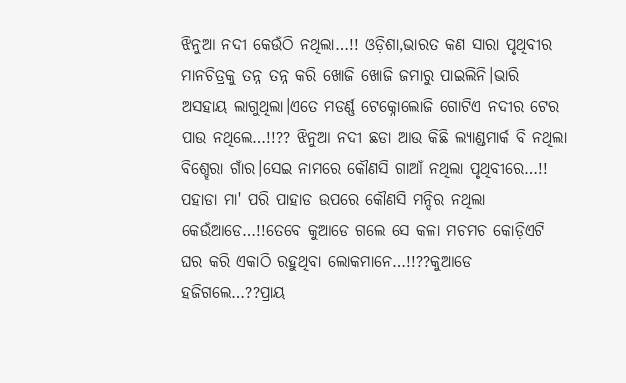ଝିନୁଆ ନଦୀ କେଉଁଠି ନଥିଲା…!! ଓଡ଼ିଶା,ଭାରତ କଣ ସାରା ପୃଥିବୀର ମାନଚିତ୍ରକୁ ତନ୍ନ ତନ୍ନ କରି ଖୋଜି ଖୋଜି ଜମାରୁ ପାଇଲିନି।ଭାରି ଅସହାୟ ଲାଗୁଥିଲା।ଏତେ ମଡର୍ଣ୍ଣ ଟେକ୍ନୋଲୋଜି ଗୋଟିଏ ନଦୀର ଟେର ପାଉ ନଥିଲେ…!!?? ଝିନୁଆ ନଦୀ ଛଡା ଆଉ କିଛି ଲ୍ୟାଣ୍ଡମାର୍କ ବି ନଥିଲା ବିଶ୍ହେରା ଗାଁର।ସେଇ ନାମରେ କୌଣସି ଗାଆଁ ନଥିଲା ପୃଥିବୀରେ…!! ପହାଡା ମା' ପରି ପାହାଡ ଉପରେ କୌଣସି ମନ୍ଦିର ନଥିଲା କେଉଁଆଡେ…!!ତେବେ କୁଆଡେ ଗଲେ ସେ କଳା ମଚମଚ କୋଡ଼ିଏଟି ଘର କରି ଏକାଠି ରହୁଥିବା ଲୋକମାନେ…!!??କୁଆଡେ ହଜିଗଲେ…??ପ୍ରାୟ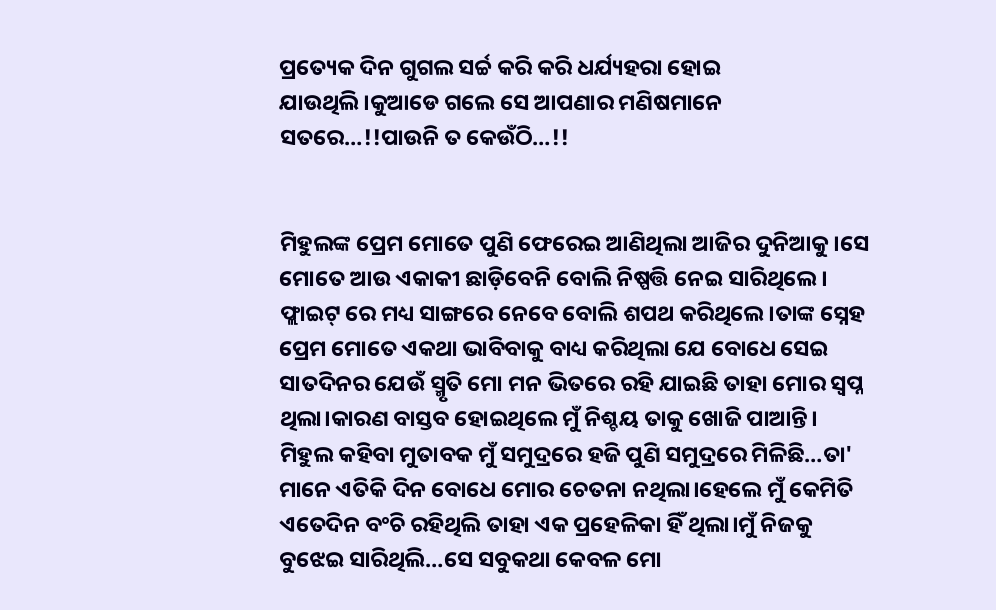ପ୍ରତ୍ୟେକ ଦିନ ଗୁଗଲ ସର୍ଚ୍ଚ କରି କରି ଧର୍ଯ୍ୟହରା ହୋଇ ଯାଉଥିଲି।କୁଆଡେ ଗଲେ ସେ ଆପଣାର ମଣିଷମାନେ ସତରେ…!!ପାଉନି ତ କେଉଁଠି…!!


ମିହୁଲଙ୍କ ପ୍ରେମ ମୋତେ ପୁଣି ଫେରେଇ ଆଣିଥିଲା ଆଜିର ଦୁନିଆକୁ।ସେ ମୋତେ ଆଉ ଏକାକୀ ଛାଡ଼ିବେନି ବୋଲି ନିଷ୍ପତ୍ତି ନେଇ ସାରିଥିଲେ। ଫ୍ଲାଇଟ୍ ରେ ମଧ୍ୟ ସାଙ୍ଗରେ ନେବେ ବୋଲି ଶପଥ କରିଥିଲେ।ତାଙ୍କ ସ୍ନେହ ପ୍ରେମ ମୋତେ ଏକଥା ଭାବିବାକୁ ବାଧ୍ୟ କରିଥିଲା ଯେ ବୋଧେ ସେଇ ସାତଦିନର ଯେଉଁ ସ୍ମୃତି ମୋ ମନ ଭିତରେ ରହି ଯାଇଛି ତାହା ମୋର ସ୍ବପ୍ନ ଥିଲା।କାରଣ ବାସ୍ତବ ହୋଇଥିଲେ ମୁଁ ନିଶ୍ଚୟ ତାକୁ ଖୋଜି ପାଆନ୍ତି। ମିହୁଲ କହିବା ମୁତାବକ ମୁଁ ସମୁଦ୍ରରେ ହଜି ପୁଣି ସମୁଦ୍ରରେ ମିଳିଛି…ତା' ମାନେ ଏତିକି ଦିନ ବୋଧେ ମୋର ଚେତନା ନଥିଲା।ହେଲେ ମୁଁ କେମିତି ଏତେଦିନ ବଂଚି ରହିଥିଲି ତାହା ଏକ ପ୍ରହେଳିକା ହିଁ ଥିଲା।ମୁଁ ନିଜକୁ ବୁଝେଇ ସାରିଥିଲି…ସେ ସବୁକଥା କେବଳ ମୋ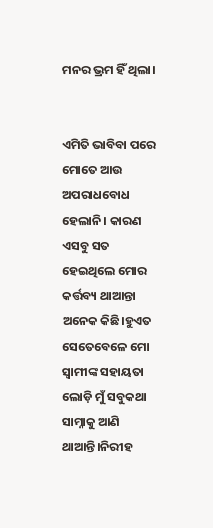ମନର ଭ୍ରମ ହିଁ ଥିଲା।


ଏମିତି ଭାବିବା ପରେ ମୋତେ ଆଉ ଅପରାଧବୋଧ ହେଲାନି। କାରଣ ଏସବୁ ସତ ହେଇଥିଲେ ମୋର କର୍ତ୍ତବ୍ୟ ଥାଆନ୍ତା ଅନେକ କିଛି।ହୁଏତ ସେତେବେଳେ ମୋ ସ୍ବାମୀଙ୍କ ସହାୟତା ଲୋଡ଼ି ମୁଁ ସବୁକଥା ସାମ୍ନାକୁ ଆଣି ଥାଆନ୍ତି।ନିରୀହ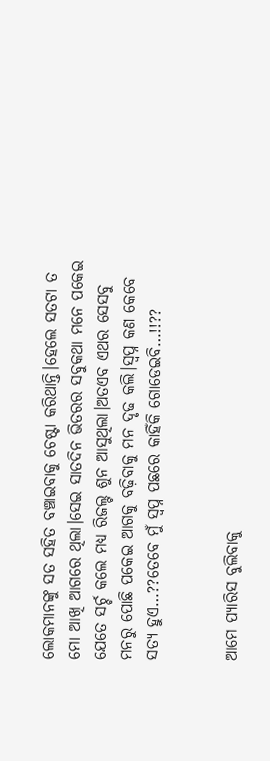ଲୋକମାନଙ୍କୁ ସତ ସହିତ ବଞ୍ଚାଇବାକୁ ଚେଷ୍ଟା କରିଥାନ୍ତି।ହେଲେ ସତଟା ତ ମୋ ଆଖି ଆଗରେ ଥିଲା।ସେଇ ସାତଦିନ ଭିତରର ସବୁକଥା ମନେ ପକେଇ ଯେତେ ସର୍ଚ୍ଚ କଲେ ମଧ୍ୟ ରିଜଲ୍ଟ ଶୁନ ଆସୁଥିଲା।ଅତଏବ ଏଥର ସେସବୁ ମନରୁ ପୋଛି ପକେଇ ଆଗକୁ ବଢ଼ିବାକୁ ମନ ଦୃଢ କଲି।ସ୍ବପ୍ନ କଣ କେବେ ସତ୍ୟ ହୁଏ…??ତେବେ ମୁଁ ସ୍ବପ୍ନ ପଛରେ କାହିଁକି ଗୋଡେଇବି…!!??


ଆମେ ପ୍ୟାରିସ ବୁଲିବାକୁ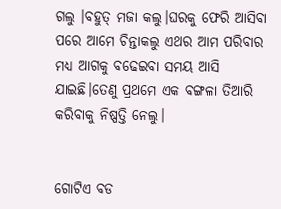ଗଲୁ ।ବହୁତ୍ ମଜା କଲୁ।ଘରକୁ ଫେରି ଆସିବା ପରେ ଆମେ ଚିନ୍ତାକଲୁ ଏଥର ଆମ ପରିବାର ମଧ୍ୟ ଆଗକୁ ବଢେଇବା ସମୟ ଆସି ଯାଇଛି।ତେଣୁ ପ୍ରଥମେ ଏକ ବଙ୍ଗଳା ତିଆରି କରିବାକୁ ନିଷ୍ପତ୍ତି ନେଲୁ।


ଗୋଟିଏ ବଡ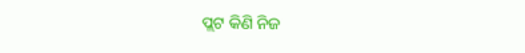ପ୍ଲଟ କିଣି ନିଜ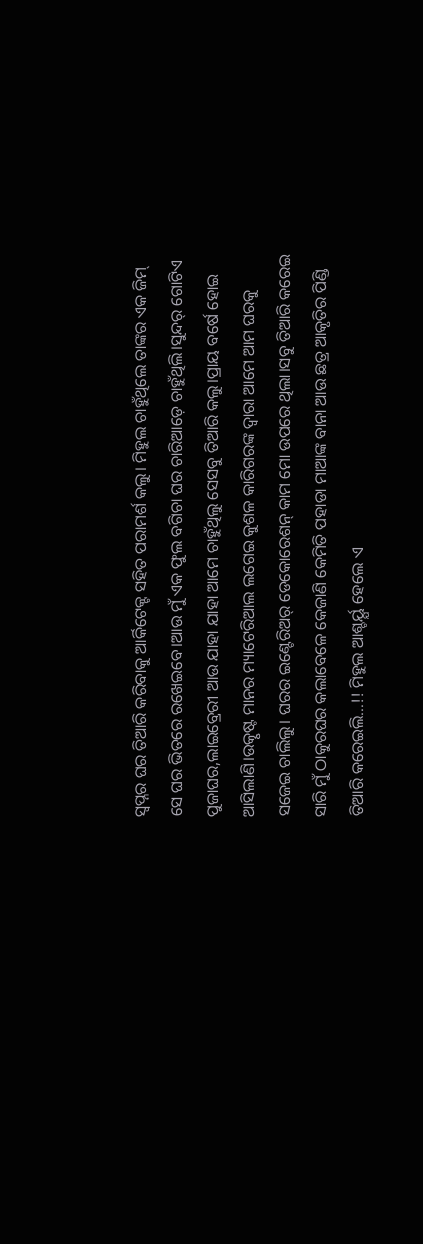ସ୍ୱପ୍ନର ଘର ତିଆରି କରିବାକୁ ଆର୍କିଟେକ୍ଟ ସହିତ ପରାମର୍ଶ କଲୁ। ମିହୁଲ ଚାହୁଁଥିଲେ ତାଙ୍କର ଏକ ଜିମ୍ ସେ ଘର ଭିତରେ ରଖେଇବେ।ଆଉ ମୁଁ ଏକ ଫୁଲ ବଗିଚା ଘର ଚାରିଆଡ଼େ ଚାହୁଁଥିଲି।ସୁନ୍ଦର୍ ଗୋଟିଏ ପୁଜାଘର,ଲାଇବ୍ରେରୀ ଆଉ ଯାହା ଯାହା ଆମେ ଚାହୁଁଥିଲୁ ସେସବୁ ତିଆରି କଲୁ।ପ୍ରାୟ ବର୍ଷେ ହୋଇ ଆସିଲାଣି।ଉତ୍କୃଷ୍ଟ ମାନର ମ୍ୟାଟେରିଆଲ ଲଗେଇ କୁଶଳ କାରିଗରଙ୍କ ଦ୍ୱାରା ଆମେ ଆମ ଘରକୁ ସଜେଇ ଚାଲିଲୁ। ଘରର ଇଣ୍ଟେରିଅର୍ ଡେକୋରେଶନ୍ କାମ ମୋ ଉପରେ ଥିଲା।ସବୁ ତିଆରି କରେଇ ସାରି ମୁଁ ଠାକୁରଘର କଲାବେଳେ କେଜାଣି କେମିତି ପହାଡା ମାଆଙ୍କ ବାନା ଆଉ ଛତ୍ର ଆକୃତିର ପିଣ୍ଡି ତିଆରି କରେଇଲି…!! ମିହୁଲ ଆଶ୍ଚର୍ୟ୍ଯ ହେଲେ ଏ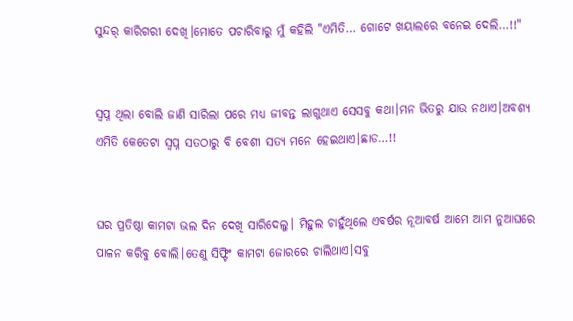ସୁନ୍ଦର୍ କାରିଗରୀ ଦେଖି।ମୋତେ ପଚାରିବାରୁ ମୁଁ କହିଲି "ଏମିତି… ଗୋଟେ ଖୟାଲରେ ବନେଇ ଦେଲି…!!"


ସ୍ବପ୍ନ ଥିଲା ବୋଲି ଜାଣି ସାରିଲା ପରେ ମଧ୍ୟ ଜୀବନ୍ତ ଲାଗୁଥାଏ ସେସବୁ କଥା।ମନ ଭିତରୁ ଯାଉ ନଥାଏ।ଅବଶ୍ୟ ଏମିତି କେତେଟା ସ୍ବପ୍ନ ସତଠାରୁ ବି ବେଶୀ ସତ୍ୟ ମନେ ହେଇଥାଏ।ଛାଡ…!!


ଘର ପ୍ରତିଷ୍ଠା କାମଟା ଭଲ ଦିନ ଦେଖି ସାରିଦେଲୁ। ମିହୁଲ ଚାହୁଁଥିଲେ ଏବର୍ଷର ନୂଆବର୍ଷ ଆମେ ଆମ ନୁଆଘରେ ପାଳନ କରିବୁ ବୋଲି।ତେଣୁ ସିଫ୍ଟିଂ କାମଟା ଜୋରରେ ଚାଲିଥାଏ।ସବୁ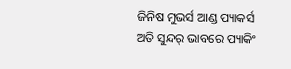ଜିନିଷ ମୁଭର୍ସ ଆଣ୍ଡ ପ୍ୟାକର୍ସ ଅତି ସୁନ୍ଦର୍ ଭାବରେ ପ୍ୟାକିଂ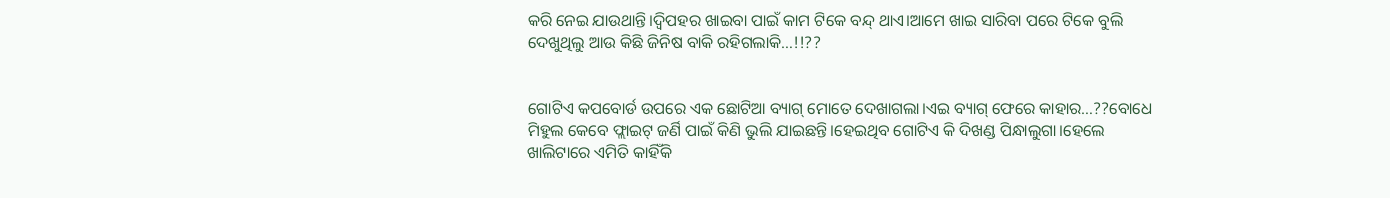କରି ନେଇ ଯାଉଥାନ୍ତି।ଦ୍ୱିପହର ଖାଇବା ପାଇଁ କାମ ଟିକେ ବନ୍ଦ୍ ଥାଏ।ଆମେ ଖାଇ ସାରିବା ପରେ ଟିକେ ବୁଲି ଦେଖୁଥିଲୁ ଆଉ କିଛି ଜିନିଷ ବାକି ରହିଗଲାକି…!!??


ଗୋଟିଏ କପବୋର୍ଡ ଉପରେ ଏକ ଛୋଟିଆ ବ୍ୟାଗ୍ ମୋତେ ଦେଖାଗଲା।ଏଇ ବ୍ୟାଗ୍ ଫେରେ କାହାର…??ବୋଧେ ମିହୁଲ କେବେ ଫ୍ଲାଇଟ୍ ଜର୍ଣି ପାଇଁ କିଣି ଭୁଲି ଯାଇଛନ୍ତି।ହେଇଥିବ ଗୋଟିଏ କି ଦିଖଣ୍ଡ ପିନ୍ଧାଲୁଗା।ହେଲେ ଖାଲିଟାରେ ଏମିତି କାହିଁକି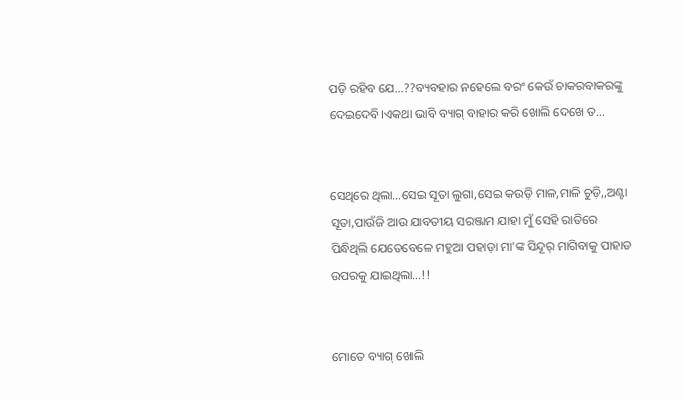ପଡ଼ି ରହିବ ଯେ…??ବ୍ୟବହାର ନହେଲେ ବରଂ କେଉଁ ଚାକରବାକରଙ୍କୁ ଦେଇଦେବି।ଏକଥା ଭାବି ବ୍ୟାଗ୍ ବାହାର କରି ଖୋଲି ଦେଖେ ତ…


ସେଥିରେ ଥିଲା…ସେଇ ସୂତା ଲୁଗା,ସେଇ କଉଡ଼ି ମାଳ,ମାଳି ଚୁଡ଼ି,,ଅଣ୍ଟା ସୂତା,ପାଉଁଜି ଆଉ ଯାବତୀୟ ସରଞ୍ଜାମ ଯାହା ମୁଁ ସେହି ରାତିରେ ପିନ୍ଧିଥିଲି ଯେତେବେଳେ ମହୁଆ ପହାଡ଼ା ମା'ଙ୍କ ସିନ୍ଦୂର୍ ମାଗିବାକୁ ପାହାଡ ଉପରକୁ ଯାଇଥିଲା…!!


ମୋତେ ବ୍ୟାଗ୍ ଖୋଲି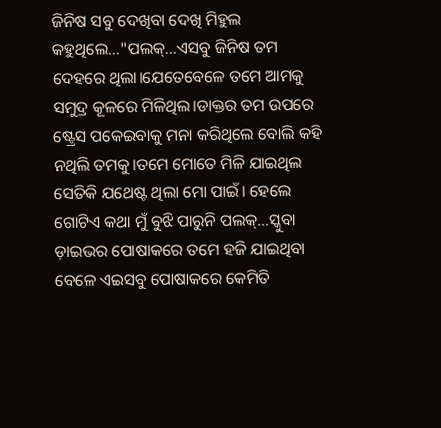ଜିନିଷ ସବୁ ଦେଖିବା ଦେଖି ମିହୁଲ କହୁଥିଲେ…"ପଲକ୍…ଏସବୁ ଜିନିଷ ତମ ଦେହରେ ଥିଲା।ଯେତେବେଳେ ତମେ ଆମକୁ ସମୁଦ୍ର କୂଳରେ ମିଳିଥିଲ।ଡାକ୍ତର ତମ ଉପରେ ଷ୍ଟ୍ରେସ ପକେଇବାକୁ ମନା କରିଥିଲେ ବୋଲି କହି ନଥିଲି ତମକୁ।ତମେ ମୋତେ ମିଳି ଯାଇଥିଲ ସେତିକି ଯଥେଷ୍ଟ ଥିଲା ମୋ ପାଇଁ। ହେଲେ ଗୋଟିଏ କଥା ମୁଁ ବୁଝି ପାରୁନି ପଲକ୍…ସ୍କୁବା ଡ଼ାଇଭର ପୋଷାକରେ ତମେ ହଜି ଯାଇଥିବା ବେଳେ ଏଇସବୁ ପୋଷାକରେ କେମିତି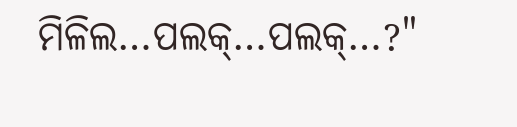ମିଳିଲ…ପଲକ୍…ପଲକ୍…?"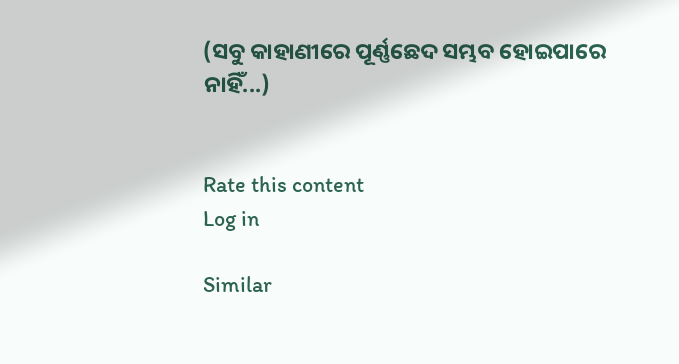(ସବୁ କାହାଣୀରେ ପୂର୍ଣ୍ଣଛେଦ ସମ୍ଭବ ହୋଇପାରେ ନାହିଁ...)


Rate this content
Log in

Similar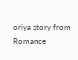oriya story from Romance